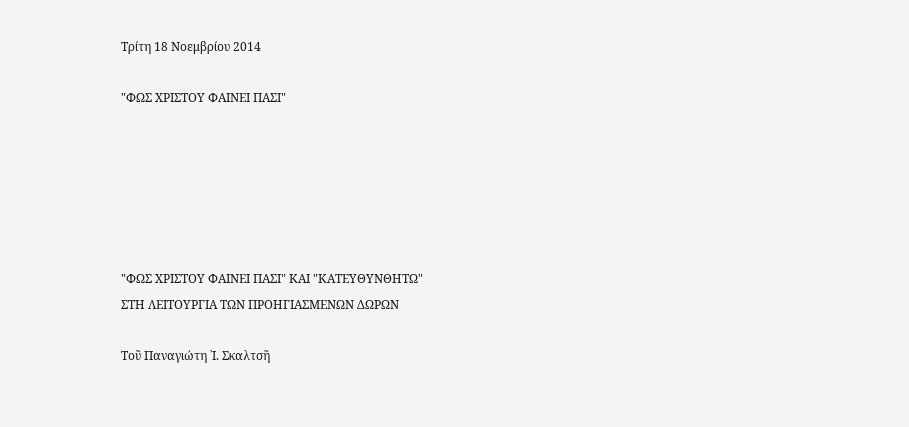Τρίτη 18 Νοεμβρίου 2014

"ΦΩΣ ΧΡΙΣΤΟΥ ΦΑΙΝΕΙ ΠΑΣΙ"






"ΦΩΣ ΧΡΙΣΤΟΥ ΦΑΙΝΕΙ ΠΑΣΙ" ΚΑΙ "ΚΑΤΕΥΘΥΝΘΗΤΩ"
ΣΤΗ ΛΕΙΤΟΥΡΓΙΑ ΤΩΝ ΠΡΟΗΓΙΑΣΜΕΝΩΝ ΔΩΡΩΝ

Τοῦ Παναγιώτη ᾿Ι. Σκαλτσῆ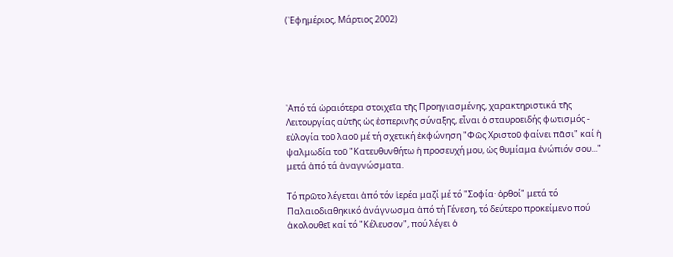(᾿Εφημέριος, Μάρτιος 2002)





᾿Από τά ὡραιότερα στοιχεῖα τῆς Προηγιασμένης, χαρακτηριστικά τῆς Λειτουργίας αὐτῆς ὡς ἑσπερινῆς σύναξης, εἶναι ὁ σταυροειδής φωτισμός - εὐλογία τοῦ λαοῦ μέ τή σχετική ἐκφώνηση "Φῶς Χριστοῦ φαίνει πᾶσι" καί ἡ ψαλμωδία τοῦ "Κατευθυνθήτω ἡ προσευχή μου, ὡς θυμίαμα ἐνώπιόν σου..." μετά ἀπό τά ἀναγνώσματα.

Τό πρῶτο λέγεται ἀπό τόν ἱερέα μαζί μέ τό "Σοφία· ὀρθοί" μετά τό Παλαιοδιαθηκικό ἀνάγνωσμα ἀπό τή Γένεση, τό δεύτερο προκείμενο πού ἀκολουθεῖ καί τό "Κέλευσον", πού λέγει ὁ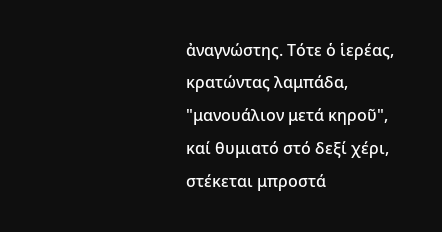ἀναγνώστης. Τότε ὁ ἱερέας, κρατώντας λαμπάδα, "μανουάλιον μετά κηροῦ", καί θυμιατό στό δεξί χέρι, στέκεται μπροστά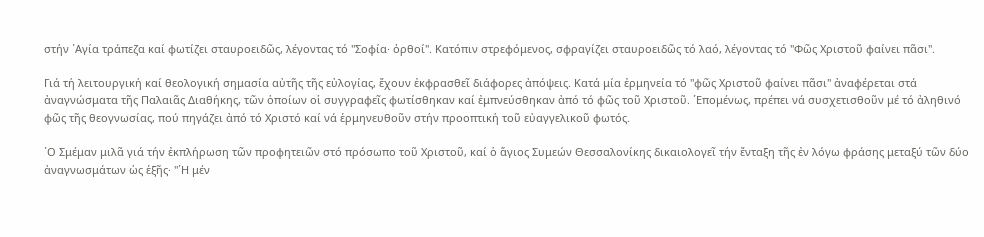στήν ῾Αγία τράπεζα καί φωτίζει σταυροειδῶς, λέγοντας τό "Σοφία· ὀρθοί". Κατόπιν στρεφόμενος, σφραγίζει σταυροειδῶς τό λαό, λέγοντας τό "Φῶς Χριστοῦ φαίνει πᾶσι".

Γιά τή λειτουργική καί θεολογική σημασία αὐτῆς τῆς εὐλογίας, ἔχουν ἐκφρασθεῖ διάφορες ἀπόψεις. Κατά μία ἐρμηνεία τό "φῶς Χριστοῦ φαίνει πᾶσι" ἀναφέρεται στά ἀναγνώσματα τῆς Παλαιᾶς Διαθήκης, τῶν ὁποίων οἱ συγγραφεῖς φωτίσθηκαν καί ἐμπνεύσθηκαν ἀπό τό φῶς τοῦ Χριστοῦ. ῾Επομένως, πρέπει νά συσχετισθοῦν μέ τό ἀληθινό φῶς τῆς θεογνωσίας, πού πηγάζει ἀπό τό Χριστό καί νά ἑρμηνευθοῦν στήν προοπτική τοῦ εὐαγγελικοῦ φωτός.

῾Ο Σμέμαν μιλᾶ γιά τήν ἐκπλήρωση τῶν προφητειῶν στό πρόσωπο τοῦ Χριστοῦ, καί ὁ ἅγιος Συμεών Θεσσαλονίκης δικαιολογεῖ τήν ἔνταξη τῆς ἐν λόγω φράσης μεταξύ τῶν δύο ἀναγνωσμάτων ὡς ἑξῆς· "῾Η μέν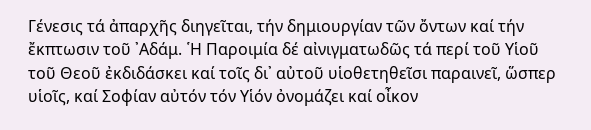Γένεσις τά ἀπαρχῆς διηγεῖται, τήν δημιουργίαν τῶν ὄντων καί τήν ἔκπτωσιν τοῦ ᾿Αδάμ. ῾Η Παροιμία δέ αἰνιγματωδῶς τά περί τοῦ Υἱοῦ τοῦ Θεοῦ ἐκδιδάσκει καί τοῖς δι᾿ αὐτοῦ υἱοθετηθεῖσι παραινεῖ, ὥσπερ υἱοῖς, καί Σοφίαν αὐτόν τόν Υἱόν ὀνομάζει καί οἶκον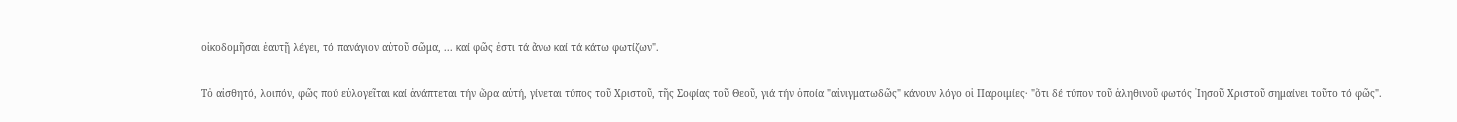οἰκοδομῆσαι ἑαυτῇ λέγει, τό πανάγιον αὐτοῦ σῶμα, ... καί φῶς ἐστι τά ἄνω καί τά κάτω φωτίζων".

Τὀ αἰσθητό, λοιπόν, φῶς πού εὐλογεῖται καί ἀνάπτεται τήν ὥρα αὐτή, γίνεται τύπος τοῦ Χριστοῦ, τῆς Σοφίας τοῦ Θεοῦ, γιά τήν ὁποία "αἰνιγματωδῶς" κάνουν λόγο οἱ Παροιμίες· "ὅτι δέ τύπον τοῦ ἀληθινοῦ φωτός ᾿Ιησοῦ Χριστοῦ σημαίνει τοῦτο τό φῶς".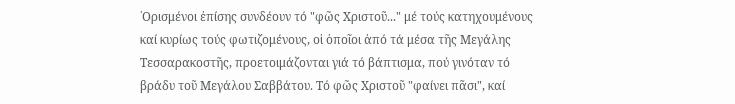῾Ορισμένοι ἐπίσης συνδέουν τό "φῶς Χριστοῦ..." μέ τούς κατηχουμένους καί κυρίως τούς φωτιζομένους, οἱ ὁποῖοι ἀπό τά μέσα τῆς Μεγάλης Τεσσαρακοστῆς, προετοιμάζονται γιά τό βάπτισμα, πού γινόταν τό βράδυ τοῦ Μεγάλου Σαββάτου. Τό φῶς Χριστοῦ "φαίνει πᾶσι", καί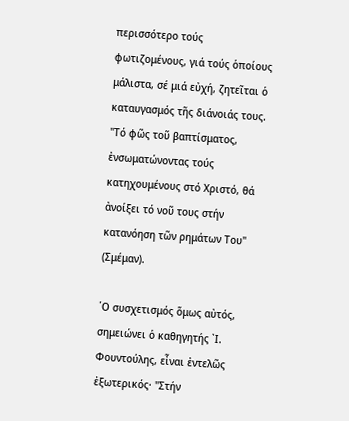περισσότερο τούς φωτιζομένους, γιά τούς ὁποίους μάλιστα, σέ μιά εὐχή, ζητεῖται ὁ καταυγασμός τῆς διάνοιάς τους. "Τό φῶς τοῦ βαπτίσματος, ἐνσωματώνοντας τούς κατηχουμένους στό Χριστό, θά ἀνοίξει τό νοῦ τους στήν κατανόηση τῶν ρημάτων Του" (Σμέμαν).

῾Ο συσχετισμός ὅμως αὐτός, σημειώνει ὁ καθηγητής ᾿Ι. Φουντούλης, εἶναι ἐντελῶς ἐξωτερικός· "Στήν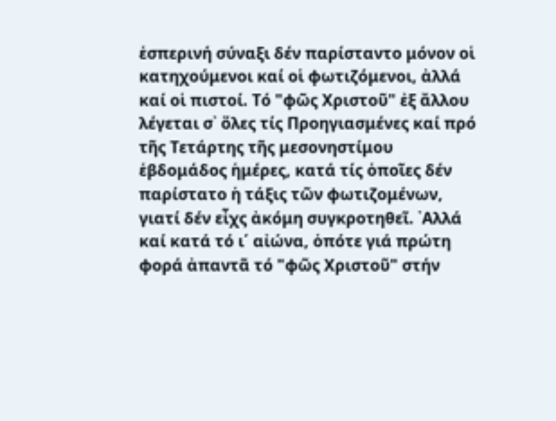ἑσπερινή σύναξι δέν παρίσταντο μόνον οἱ κατηχούμενοι καί οἱ φωτιζόμενοι, ἀλλά καί οἱ πιστοί. Τό "φῶς Χριστοῦ" ἐξ ἄλλου λέγεται σ᾿ ὅλες τίς Προηγιασμένες καί πρό τῆς Τετάρτης τῆς μεσονηστίμου ἑβδομάδος ἡμέρες, κατά τίς ὁποῖες δέν παρίστατο ἡ τάξις τῶν φωτιζομένων, γιατί δέν εἶχς ἀκόμη συγκροτηθεῖ. ᾿Αλλά καί κατά τό ι΄ αἰώνα, ὁπότε γιά πρώτη φορά ἀπαντᾶ τό "φῶς Χριστοῦ" στήν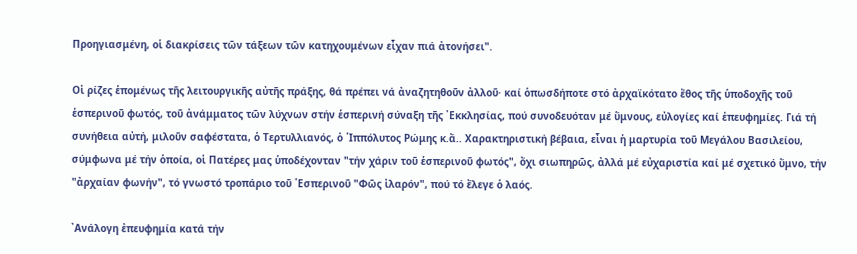Προηγιασμένη, οἱ διακρίσεις τῶν τάξεων τῶν κατηχουμένων εἶχαν πιά ἀτονήσει".

Οἱ ρίζες ἑπομένως τῆς λειτουργικῆς αὐτῆς πράξης, θά πρέπει νά ἀναζητηθοῦν ἀλλοῦ· καί ὁπωσδήποτε στό ἀρχαϊκότατο ἔθος τῆς ὑποδοχῆς τοῦ ἑσπερινοῦ φωτός, τοῦ ἀνάμματος τῶν λύχνων στήν ἑσπερινή σύναξη τῆς ᾿Εκκλησίας, πού συνοδευόταν μέ ὕμνους, εὐλογίες καί ἐπευφημίες. Γιά τή συνήθεια αὐτή, μιλοῦν σαφέστατα, ὁ Τερτυλλιανός, ὁ ῾Ιππόλυτος Ρώμης κ.ἄ.. Χαρακτηριστική βέβαια, εἶναι ἡ μαρτυρία τοῦ Μεγάλου Βασιλείου, σύμφωνα μέ τήν ὁποία, οἱ Πατέρες μας ὑποδέχονταν "τήν χάριν τοῦ ἑσπερινοῦ φωτός", ὄχι σιωπηρῶς, ἀλλά μέ εὐχαριστία καί μέ σχετικό ὕμνο, τήν "ἀρχαίαν φωνήν", τό γνωστό τροπάριο τοῦ ῾Εσπερινοῦ "Φῶς ἱλαρόν", πού τό ἔλεγε ὁ λαός.

᾿Ανάλογη ἐπευφημία κατά τήν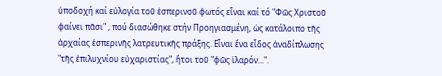ὑποδοχή καί εὐλογία τοῦ ἑσπερινοῦ φωτός εἶναι καί τό "Φῶς Χριστοῦ φαίνει πᾶσι" , πού διασώθηκε στήν Προηγιασμένη, ὡς κατάλοιπο τῆς ἀρχαίας ἑσπερινῆς λατρευτικῆς πράξης. Εἶναι ἕνα εἶδος ἀναδίπλωσης "τῆς ἐπιλυχνίου εὐχαριστίας", ἤτοι τοῦ "φῶς ἱλαρόν...".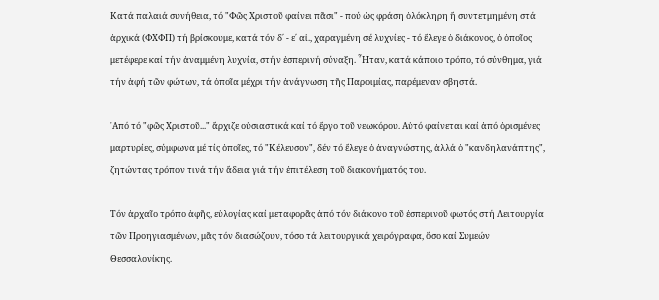Κατά παλαιά συνήθεια, τό "Φῶς Χριστοῦ φαίνει πᾶσι" - πού ὡς φράση ὁλόκληρη ἤ συντετμημένη στά ἀρχικά (ΦΧΦΠ) τή βρίσκουμε, κατά τόν δ΄ - ε΄ αἰ., χαραγμένη σέ λυχνίες - τό ἔλεγε ὁ διάκονος, ὁ ὁποῖος μετέφερε καί τήν ἀναμμένη λυχνία, στήν ἑσπερινή σύναξη. ῏Ηταν, κατά κάποιο τρόπο, τό σύνθημα, γιά τήν ἁφή τῶν φώτων, τά ὁποῖα μέχρι τήν ἀνάγνωση τῆς Παροιμίας, παρέμεναν σβηστά.

᾿Από τό "φῶς Χριστοῦ..." ἄρχιζε οὐσιαστικά καί τό ἔργο τοῦ νεωκόρου. Αὐτό φαίνεται καί ἀπό ὁρισμένες μαρτυρίες, σύμφωνα μέ τίς ὁποῖες, τό "Κέλευσον", δέν τό ἔλεγε ὁ ἀναγνώστης, ἀλλά ὁ "κανδηλανάπτης", ζητώντας τρόπον τινά τήν ἄδεια γιά τήν ἐπιτέλεση τοῦ διακονήματός του.

Τόν ἀρχαῖο τρόπο ἁφῆς, εὐλογίας καί μεταφορᾶς ἀπό τόν διάκονο τοῦ ἐσπερινοῦ φωτός στή Λειτουργία τῶν Προηγιασμένων, μᾶς τόν διασώζουν, τόσο τά λειτουργικά χειρόγραφα, ὅσο καί Συμεών Θεσσαλονίκης.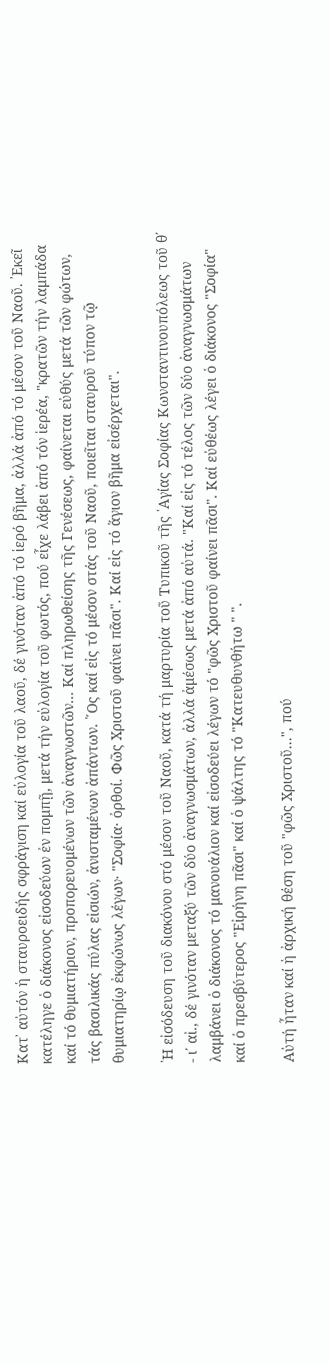Κατ᾿ αὐτόν ἡ σταυροειδής σφράγιση καί εὐλογία τοῦ λαοῦ, δέ γινόταν ἀπό τό ἱερό βῆμα, ἀλλά ἀπό τό μέσον τοῦ Ναοῦ. ᾿Εκεῖ κατέληγε ὁ διάκονος εἰσοδεύων ἐν πομπῇ, μετά τήν εὐλογία τοῦ φωτός, πού εἶχε λάβει ἀπό τόν ἱερέα, "κρατῶν τήν λαμπάδα καί τό θυμιατήριον, προπορευομένων τῶν ἀναγνωστῶν... Καί πληρωθείσης τῆς Γενέσεως, φαίνεται εὐθύς μετά τῶν φώτων, τάς βασιλικάς πύλας εἰσιών, ἀνισταμένων ἁπάντων. ῞Ος καί εἰς τό μέσον στάς τοῦ Ναοῦ, ποιεῖται σταυροῦ τύπον τῷ θυμιατηρίῳ ἐκφώνως λέγων· "Σοφία· ὀρθοί. Φῶς Χριστοῦ φαίνει πᾶσι". Καί εἰς τό ἅγιον βῆμα εἰσέρχεται".

῾Η εἰσόδευση τοῦ διακόνου στό μέσον τοῦ Ναοῦ, κατά τή μαρτυρία τοῦ Τυπικοῦ τῆς ῾Αγίας Σοφίας Κωνσταντινουπόλεως τοῦ θ΄ - ι΄ αἰ., δέ γινόταν μεταξύ τῶν δύο ἀναγνωσμάτων, ἀλλά ἀμέσως μετά ἀπό αὐτά. "Καί εἰς τό τέλος τῶν δύο ἀναγνωσμάτων λαμβάνει ὁ διάκονος τό μανουάλιον καί εἰσοδεύει λέγων τό "φῶς Χριστοῦ φαίνει πᾶσι". Καί εὐθέως λέγει ὁ διάκονος "Σοφία" καί ὁ πρεσβύτερος "Εἰρήνη πᾶσι" καί ὁ ψάλτης τό "Κατευθυνθήτω " ".

Αὐτή ἦταν καί ἡ ἀρχική θέση τοῦ "φῶς Χριστοῦ...", πού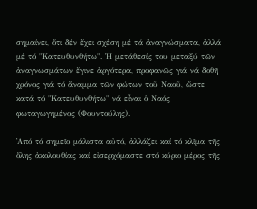σημαίνει, ὅτι δέν ἔχει σχέση μέ τά ἀναγνώσματα, ἀλλά μέ τό "Κατευθυνθήτω". ῾Η μετάθεσίς του μεταξύ τῶν ἀναγνωσμάτων ἔγινε ἀργότερα, προφανῶς γιά νά δοθῆ χρόνος γιά τό ἄναμμα τῶν φώτων τοῦ Ναοῦ, ὥστε κατά τό "Κατευθυνθήτω" νά εἶναι ὁ Ναός φωταγωγημένος (Φουντούλης).

᾿Από τό σημεῖο μάλιστα αὐτό, ἀλλάζει καί τό κλῖμα τῆς ὅλης ἀκολουθίας καί εἰσερχόμαστε στό κύριο μέρος τῆς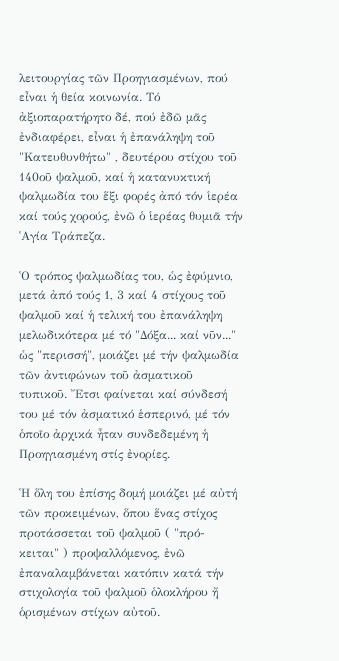λειτουργίας τῶν Προηγιασμένων, πού εἶναι ἡ θεία κοινωνία. Τό ἀξιοπαρατήρητο δέ, πού ἐδῶ μᾶς ἐνδιαφέρει, εἶναι ἡ ἐπανάληψη τοῦ "Κατευθυνθήτω" , δευτέρου στίχου τοῦ 140οῦ ψαλμοῦ, καί ἡ κατανυκτική ψαλμωδία του ἕξι φορές ἀπό τόν ἱερέα καί τούς χορούς, ἐνῶ ὁ ἱερέας θυμιᾶ τήν ῾Αγία Τράπεζα.

῾Ο τρόπος ψαλμωδίας του, ὡς ἐφύμνιο, μετά ἀπό τούς 1, 3 καί 4 στίχους τοῦ ψαλμοῦ καί ἡ τελική του ἐπανάληψη μελωδικότερα μέ τό "Δόξα... καί νῦν..." ὡς "περισσή", μοιάζει μέ τήν ψαλμωδία τῶν ἀντιφώνων τοῦ ἀσματικοῦ τυπικοῦ. ῎Ετσι φαίνεται καί σύνδεσή του μέ τόν ἀσματικό ἑσπερινό, μέ τόν ὁποῖο ἀρχικά ἦταν συνδεδεμένη ἡ Προηγιασμένη στίς ἐνορίες.

῾Η ὅλη του ἐπίσης δομή μοιάζει μέ αὐτή τῶν προκειμένων, ὅπου ἕνας στίχος προτάσσεται τοῦ ψαλμοῦ ( "πρό-κειται" ) προψαλλόμενος, ἐνῶ ἐπαναλαμβάνεται κατόπιν κατά τήν στιχολογία τοῦ ψαλμοῦ ὁλοκλήρου ἤ ὁρισμένων στίχων αὐτοῦ.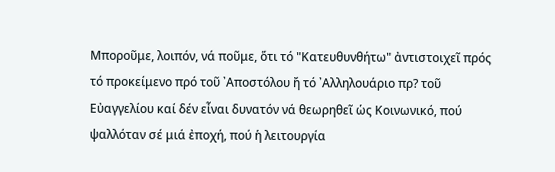Μποροῦμε, λοιπόν, νά ποῦμε, ὅτι τό "Κατευθυνθήτω" ἀντιστοιχεῖ πρός τό προκείμενο πρό τοῦ ᾿Αποστόλου ἤ τό ᾿Αλληλουάριο πρ? τοῦ Εὐαγγελίου καί δέν εἶναι δυνατόν νά θεωρηθεῖ ὡς Κοινωνικό, πού ψαλλόταν σέ μιά ἐποχή, πού ἡ λειτουργία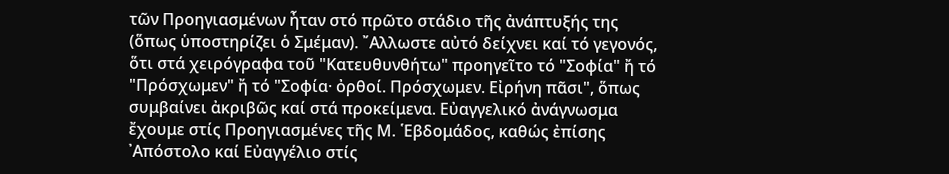τῶν Προηγιασμένων ἦταν στό πρῶτο στάδιο τῆς ἀνάπτυξής της (ὅπως ὑποστηρίζει ὁ Σμέμαν). ῎Αλλωστε αὐτό δείχνει καί τό γεγονός, ὅτι στά χειρόγραφα τοῦ "Κατευθυνθήτω" προηγεῖτο τό "Σοφία" ἤ τό "Πρόσχωμεν" ἤ τό "Σοφία· ὀρθοί. Πρόσχωμεν. Εἰρήνη πᾶσι", ὅπως συμβαίνει ἀκριβῶς καί στά προκείμενα. Εὐαγγελικό ἀνάγνωσμα ἔχουμε στίς Προηγιασμένες τῆς Μ. ῾Εβδομάδος, καθώς ἐπίσης ᾿Απόστολο καί Εὐαγγέλιο στίς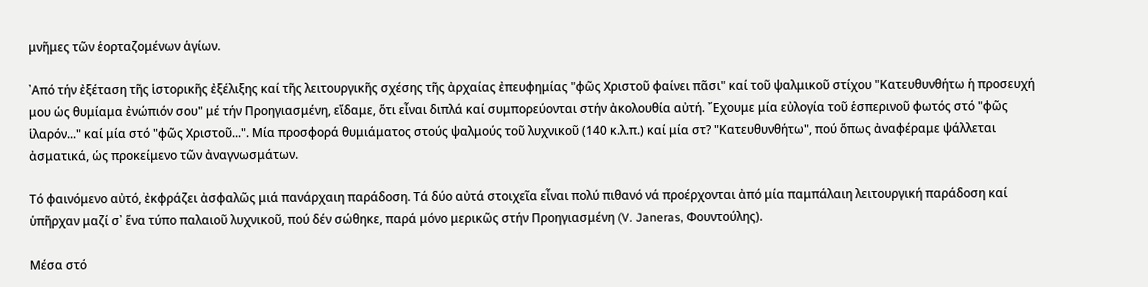μνῆμες τῶν ἑορταζομένων ἁγίων.

᾿Από τήν ἐξέταση τῆς ἱστορικῆς ἐξέλιξης καί τῆς λειτουργικῆς σχέσης τῆς ἀρχαίας ἐπευφημίας "φῶς Χριστοῦ φαίνει πᾶσι" καί τοῦ ψαλμικοῦ στίχου "Κατευθυνθήτω ἡ προσευχή μου ὡς θυμίαμα ἐνώπιόν σου" μέ τήν Προηγιασμένη, εἴδαμε, ὅτι εἶναι διπλά καί συμπορεύονται στήν ἀκολουθία αὐτή. ῎Εχουμε μία εὐλογία τοῦ ἑσπερινοῦ φωτός στό "φῶς ἱλαρόν..." καί μία στό "φῶς Χριστοῦ...". Μία προσφορά θυμιάματος στούς ψαλμούς τοῦ λυχνικοῦ (140 κ.λ.π.) καί μία στ? "Κατευθυνθήτω", πού ὅπως ἀναφέραμε ψάλλεται ἀσματικά, ὡς προκείμενο τῶν ἀναγνωσμάτων.

Τό φαινόμενο αὐτό, ἐκφράζει ἀσφαλῶς μιά πανάρχαιη παράδοση. Τά δύο αὐτά στοιχεῖα εἶναι πολύ πιθανό νά προέρχονται ἀπό μία παμπάλαιη λειτουργική παράδοση καί ὑπῆρχαν μαζί σ᾿ ἕνα τύπο παλαιοῦ λυχνικοῦ, πού δέν σώθηκε, παρά μόνο μερικῶς στήν Προηγιασμένη (V. Janeras, Φουντούλης).

Μέσα στό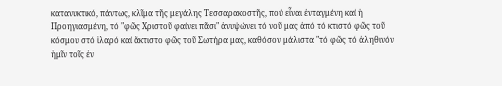κατανυκτικό, πάντως, κλῖμα τῆς μεγάλης Τεσσαρακοστῆς, πού εἶναι ἐνταγμένη καί ἡ Προηγιασμένη, τό "φῶς Χριστοῦ φαίνει πᾶσι" ἀνυψώνει τό νοῦ μας ἀπό τό κτιστό φῶς τοῦ κόσμου στό ἱλαρό καί ἄκτιστο φῶς τοῦ Σωτήρα μας, καθόσον μάλιστα "τό φῶς τό ἀληθινόν ἡμῖν τοῖς ἐν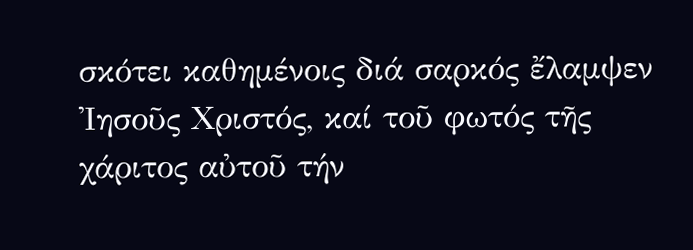σκότει καθημένοις διά σαρκός ἔλαμψεν ᾿Ιησοῦς Χριστός, καί τοῦ φωτός τῆς χάριτος αὐτοῦ τήν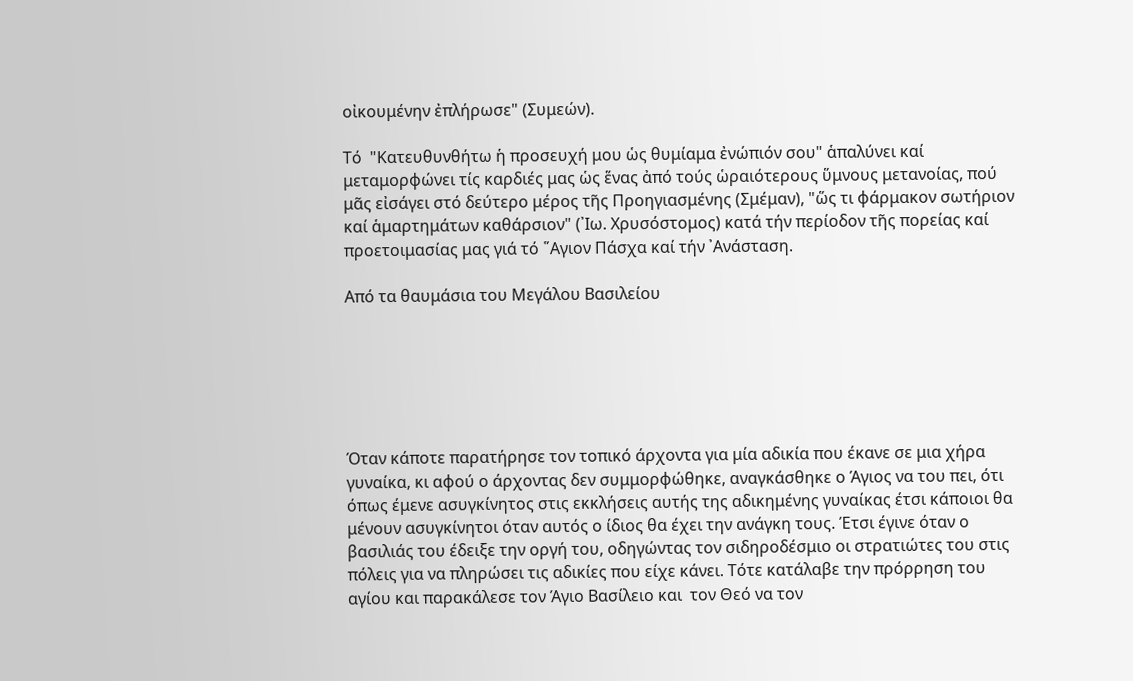οἰκουμένην ἐπλήρωσε" (Συμεών).

Τό  "Κατευθυνθήτω ἡ προσευχή μου ὡς θυμίαμα ἐνώπιόν σου" ἁπαλύνει καί μεταμορφώνει τίς καρδιές μας ὡς ἕνας ἀπό τούς ὡραιότερους ὕμνους μετανοίας, πού μᾶς εἰσάγει στό δεύτερο μέρος τῆς Προηγιασμένης (Σμέμαν), "ὥς τι φάρμακον σωτήριον καί ἁμαρτημάτων καθάρσιον" (᾿Ιω. Χρυσόστομος) κατά τήν περίοδον τῆς πορείας καί προετοιμασίας μας γιά τό ῞Αγιον Πάσχα καί τήν ᾿Ανάσταση.

Aπό τα θαυμάσια του Μεγάλου Βασιλείου






Όταν κάποτε παρατήρησε τον τοπικό άρχοντα για μία αδικία που έκανε σε μια χήρα γυναίκα, κι αφού ο άρχοντας δεν συμμορφώθηκε, αναγκάσθηκε ο Άγιος να του πει, ότι όπως έμενε ασυγκίνητος στις εκκλήσεις αυτής της αδικημένης γυναίκας έτσι κάποιοι θα μένουν ασυγκίνητοι όταν αυτός ο ίδιος θα έχει την ανάγκη τους. Έτσι έγινε όταν ο βασιλιάς του έδειξε την οργή του, οδηγώντας τον σιδηροδέσμιο οι στρατιώτες του στις πόλεις για να πληρώσει τις αδικίες που είχε κάνει. Τότε κατάλαβε την πρόρρηση του αγίου και παρακάλεσε τον Άγιο Βασίλειο και  τον Θεό να τον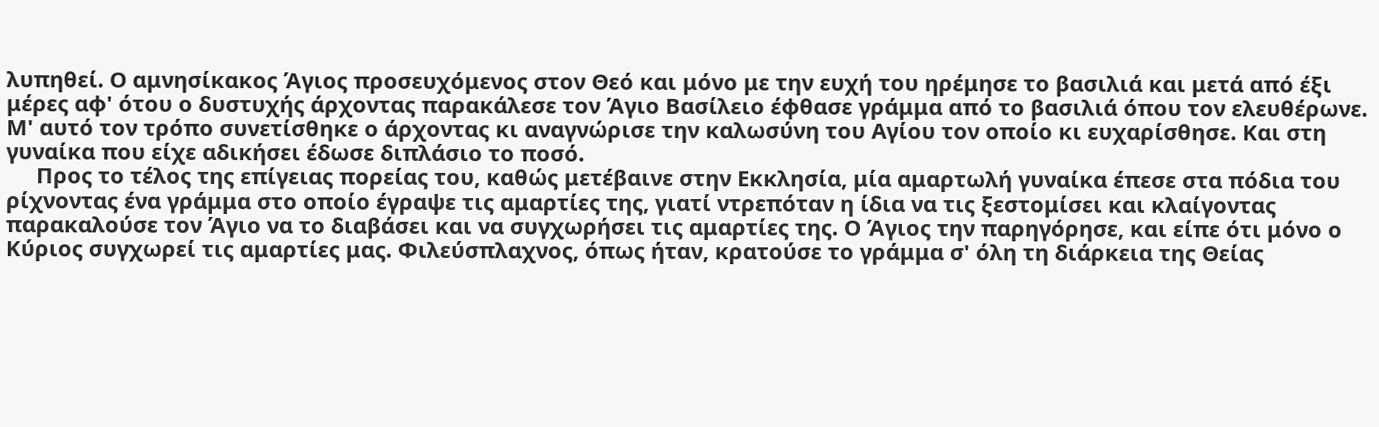λυπηθεί. Ο αμνησίκακος Άγιος προσευχόμενος στον Θεό και μόνο με την ευχή του ηρέμησε το βασιλιά και μετά από έξι μέρες αφ' ότου ο δυστυχής άρχοντας παρακάλεσε τον Άγιο Βασίλειο έφθασε γράμμα από το βασιλιά όπου τον ελευθέρωνε. Μ' αυτό τον τρόπο συνετίσθηκε ο άρχοντας κι αναγνώρισε την καλωσύνη του Αγίου τον οποίο κι ευχαρίσθησε. Και στη γυναίκα που είχε αδικήσει έδωσε διπλάσιο το ποσό.
     Προς το τέλος της επίγειας πορείας του, καθώς μετέβαινε στην Εκκλησία, μία αμαρτωλή γυναίκα έπεσε στα πόδια του ρίχνοντας ένα γράμμα στο οποίο έγραψε τις αμαρτίες της, γιατί ντρεπόταν η ίδια να τις ξεστομίσει και κλαίγοντας παρακαλούσε τον Άγιο να το διαβάσει και να συγχωρήσει τις αμαρτίες της. Ο Άγιος την παρηγόρησε, και είπε ότι μόνο ο Κύριος συγχωρεί τις αμαρτίες μας. Φιλεύσπλαχνος, όπως ήταν, κρατούσε το γράμμα σ' όλη τη διάρκεια της Θείας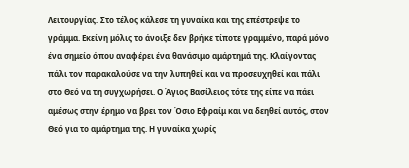Λειτουργίας. Στο τέλος κάλεσε τη γυναίκα και της επέστρεψε το γράμμα. Εκείνη μόλις το άνοιξε δεν βρήκε τίποτε γραμμένο, παρά μόνο ένα σημείο όπου αναφέρει ένα θανάσιμο αμάρτημά της. Κλαίγοντας πάλι τον παρακαλούσε να την λυπηθεί και να προσευχηθεί και πάλι στο Θεό να τη συγχωρήσει. Ο Άγιος Βασίλειος τότε της είπε να πάει αμέσως στην έρημο να βρει τον Όσιο Εφραίμ και να δεηθεί αυτός, στον Θεό για το αμάρτημα της. Η γυναίκα χωρίς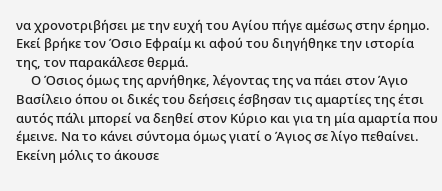να χρονοτριβήσει με την ευχή του Αγίου πήγε αμέσως στην έρημο. Εκεί βρήκε τον Όσιο Εφραίμ κι αφού του διηγήθηκε την ιστορία της, τον παρακάλεσε θερμά.
     Ο Όσιος όμως της αρνήθηκε, λέγοντας της να πάει στον Άγιο Βασίλειο όπου οι δικές του δεήσεις έσβησαν τις αμαρτίες της έτσι αυτός πάλι μπορεί να δεηθεί στον Κύριο και για τη μία αμαρτία που έμεινε. Να το κάνει σύντομα όμως γιατί ο Άγιος σε λίγο πεθαίνει. Εκείνη μόλις το άκουσε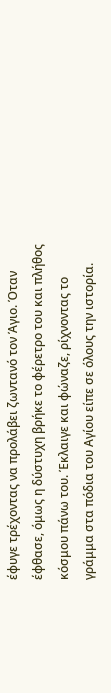έφυγε τρέχοντας να προλάβει ζωντανό τον Άγιο. Όταν έφθασε, όμως η δύστυχη βρήκε το φέρετρο του και πλήθος κόσμου πάνω του. Έκλαιγε και φώναζε, ρίχνοντας το γράμμα στα πόδια του Αγίου είπε σε όλους την ιστορία.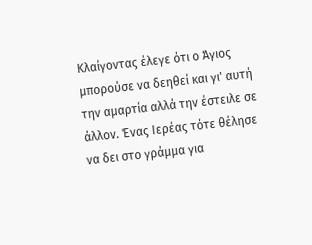Κλαίγοντας έλεγε ότι ο Άγιος μπορούσε να δεηθεί και γι' αυτή την αμαρτία αλλά την έστειλε σε άλλον. Ένας Ιερέας τότε θέλησε να δει στο γράμμα για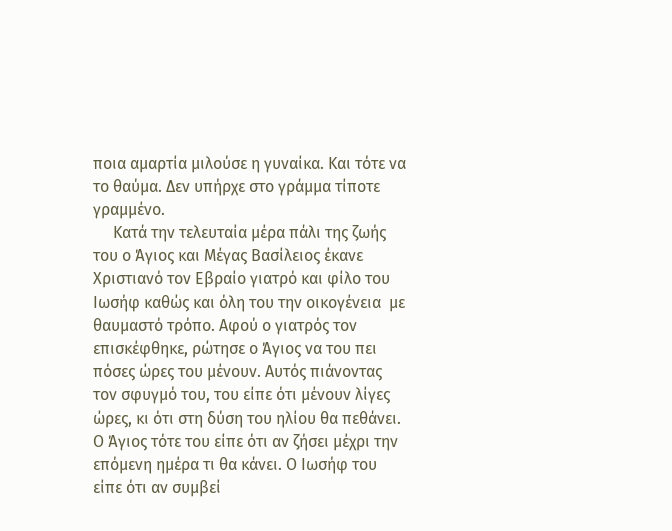ποια αμαρτία μιλούσε η γυναίκα. Και τότε να το θαύμα. Δεν υπήρχε στο γράμμα τίποτε γραμμένο.
     Κατά την τελευταία μέρα πάλι της ζωής του ο Άγιος και Μέγας Βασίλειος έκανε Χριστιανό τον Εβραίο γιατρό και φίλο του Ιωσήφ καθώς και όλη του την οικογένεια  με θαυμαστό τρόπο. Αφού ο γιατρός τον επισκέφθηκε, ρώτησε ο Άγιος να του πει πόσες ώρες του μένουν. Αυτός πιάνοντας τον σφυγμό του, του είπε ότι μένουν λίγες ώρες, κι ότι στη δύση του ηλίου θα πεθάνει. Ο Άγιος τότε του είπε ότι αν ζήσει μέχρι την επόμενη ημέρα τι θα κάνει. Ο Ιωσήφ του είπε ότι αν συμβεί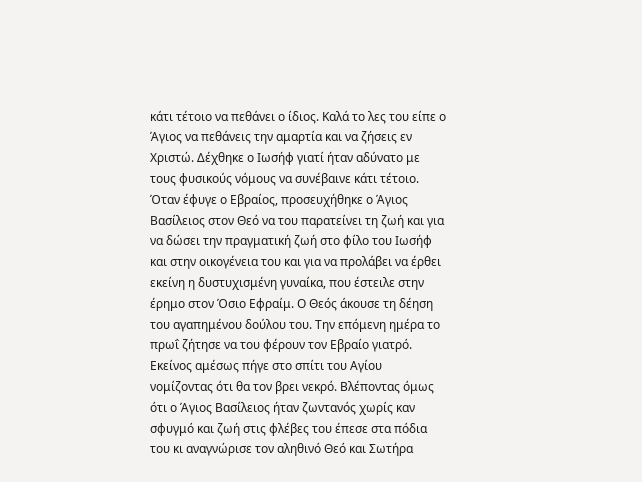κάτι τέτοιο να πεθάνει ο ίδιος. Καλά το λες του είπε ο Άγιος να πεθάνεις την αμαρτία και να ζήσεις εν Χριστώ. Δέχθηκε ο Ιωσήφ γιατί ήταν αδύνατο με τους φυσικούς νόμους να συνέβαινε κάτι τέτοιο. Όταν έφυγε ο Εβραίος, προσευχήθηκε ο Άγιος Βασίλειος στον Θεό να του παρατείνει τη ζωή και για να δώσει την πραγματική ζωή στο φίλο του Ιωσήφ και στην οικογένεια του και για να προλάβει να έρθει εκείνη η δυστυχισμένη γυναίκα, που έστειλε στην έρημο στον Όσιο Εφραίμ. Ο Θεός άκουσε τη δέηση του αγαπημένου δούλου του. Την επόμενη ημέρα το πρωΐ ζήτησε να του φέρουν τον Εβραίο γιατρό. Εκείνος αμέσως πήγε στο σπίτι του Αγίου νομίζοντας ότι θα τον βρει νεκρό. Βλέποντας όμως ότι ο Άγιος Βασίλειος ήταν ζωντανός χωρίς καν σφυγμό και ζωή στις φλέβες του έπεσε στα πόδια του κι αναγνώρισε τον αληθινό Θεό και Σωτήρα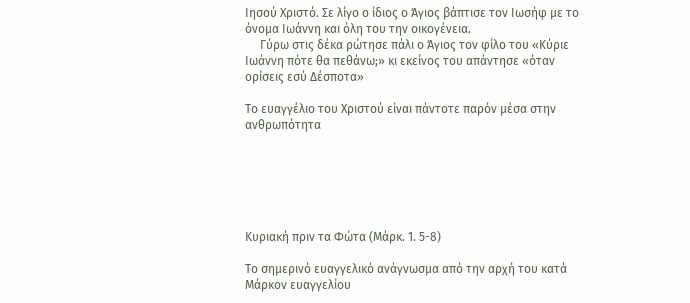Ιησού Χριστό. Σε λίγο ο ίδιος ο Άγιος βάπτισε τον Ιωσήφ με το όνομα Ιωάννη και όλη του την οικογένεια.
     Γύρω στις δέκα ρώτησε πάλι ο Άγιος τον φίλο του «Κύριε Ιωάννη πότε θα πεθάνω;» κι εκείνος του απάντησε «όταν ορίσεις εσύ Δέσποτα»

Το ευαγγέλιο του Χριστού είναι πάντοτε παρόν μέσα στην ανθρωπότητα






Κυριακή πριν τα Φώτα (Μάρκ. 1. 5-8)

Το σημερινό ευαγγελικό ανάγνωσμα από την αρχή του κατά Μάρκον ευαγγελίου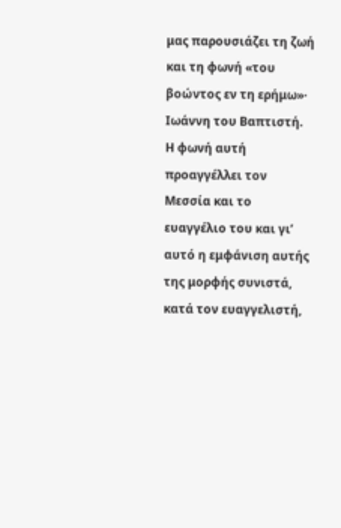μας παρουσιάζει τη ζωή και τη φωνή «του βοώντος εν τη ερήμω»· Ιωάννη του Βαπτιστή. Η φωνή αυτή προαγγέλλει τον Μεσσία και το ευαγγέλιο του και γι’ αυτό η εμφάνιση αυτής της μορφής συνιστά, κατά τον ευαγγελιστή,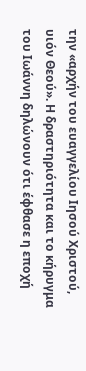την «αρχήν του ευαγγελίου Ιησού Χριστού, υιόν Θεού». Η δραστηριότητα και το κήρυγμα του Ιωάννη δηλώνουν ότι έφθασε η εποχή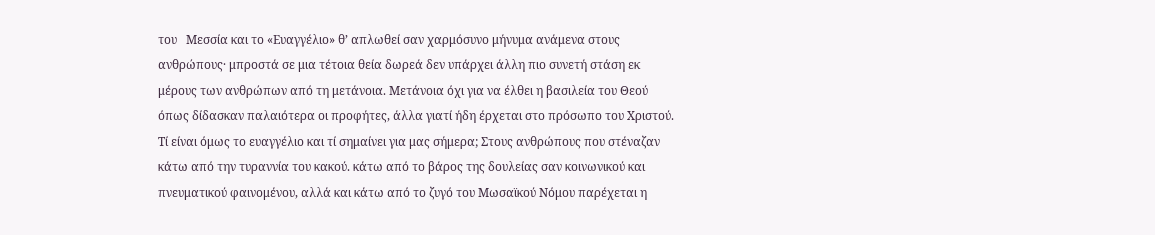του   Μεσσία και το «Ευαγγέλιο» θ’ απλωθεί σαν χαρμόσυνο μήνυμα ανάμενα στους ανθρώπους· μπροστά σε μια τέτοια θεία δωρεά δεν υπάρχει άλλη πιο συνετή στάση εκ μέρους των ανθρώπων από τη μετάνοια. Μετάνοια όχι για να έλθει η βασιλεία του Θεού όπως δίδασκαν παλαιότερα οι προφήτες, άλλα γιατί ήδη έρχεται στο πρόσωπο του Χριστού.
Τί είναι όμως το ευαγγέλιο και τί σημαίνει για μας σήμερα; Στους ανθρώπους που στέναζαν κάτω από την τυραννία του κακού. κάτω από το βάρος της δουλείας σαν κοινωνικού και  πνευματικού φαινομένου, αλλά και κάτω από το ζυγό του Μωσαϊκού Νόμου παρέχεται η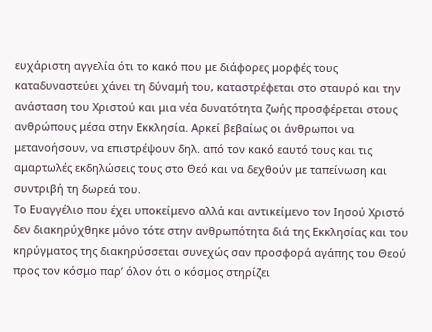ευχάριστη αγγελία ότι το κακό που με διάφορες μορφές τους καταδυναστεύει χάνει τη δύναμή του, καταστρέφεται στο σταυρό και την ανάσταση του Χριστού και μια νέα δυνατότητα ζωής προσφέρεται στους ανθρώπους μέσα στην Εκκλησία. Αρκεί βεβαίως οι άνθρωποι να μετανοήσουν, να επιστρέψουν δηλ. από τον κακό εαυτό τους και τις αμαρτωλές εκδηλώσεις τους στο Θεό και να δεχθούν με ταπείνωση και συντριβή τη δωρεά του.
Το Ευαγγέλιο που έχει υποκείμενο αλλά και αντικείμενο τον Ιησού Χριστό δεν διακηρύχθηκε μόνο τότε στην ανθρωπότητα διά της Εκκλησίας και του κηρύγματος της διακηρύσσεται συνεχώς σαν προσφορά αγάπης του Θεού προς τον κόσμο παρ’ όλον ότι ο κόσμος στηρίζει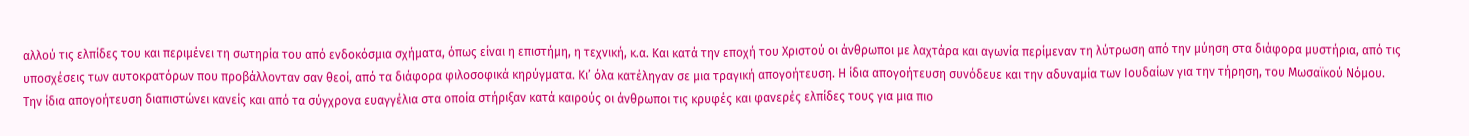αλλού τις ελπίδες του και περιμένει τη σωτηρία του από ενδοκόσμια σχήματα, όπως είναι η επιστήμη, η τεχνική, κ.α. Και κατά την εποχή του Χριστού οι άνθρωποι με λαχτάρα και αγωνία περίμεναν τη λύτρωση από την μύηση στα διάφορα μυστήρια, από τις υποσχέσεις των αυτοκρατόρων που προβάλλονταν σαν θεοί, από τα διάφορα φιλοσοφικά κηρύγματα. Κι’ όλα κατέληγαν σε μια τραγική απογοήτευση. Η ίδια απογοήτευση συνόδευε και την αδυναμία των Ιουδαίων για την τήρηση, του Μωσαϊκού Νόμου.
Την ίδια απογοήτευση διαπιστώνει κανείς και από τα σύγχρονα ευαγγέλια στα οποία στήριξαν κατά καιρούς οι άνθρωποι τις κρυφές και φανερές ελπίδες τους για μια πιο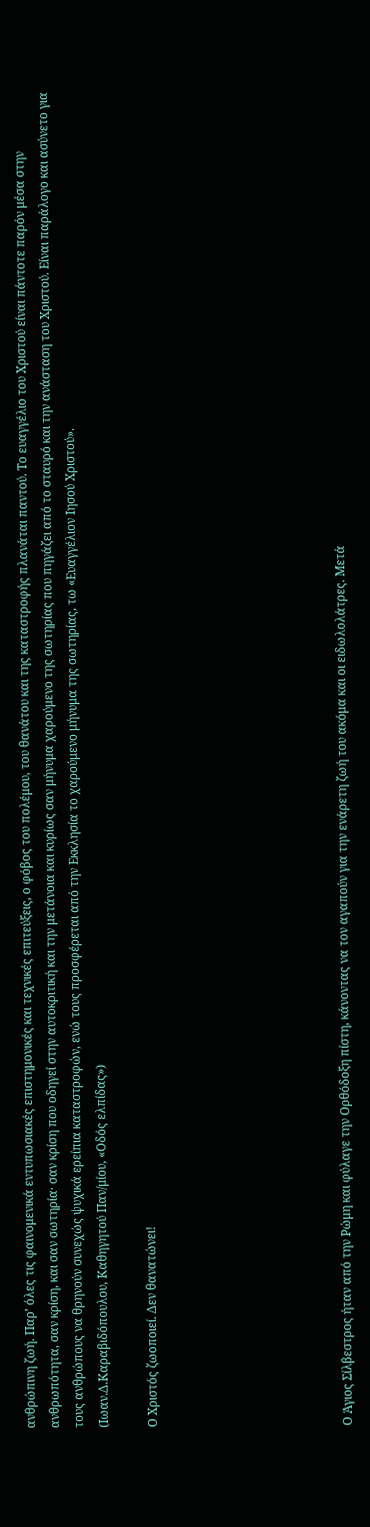ανθρώπινη ζωή. Παρ’ όλες τις φαινομενικά εντυπωσιακές επιστημονικές και τεχνικές επιτεύξεις, ο φόβος του πολέμου, του θανάτου και της καταστροφής πλανάται παντού. Το ευαγγέλιο του Χριστού είναι πάντοτε παρόν μέσα στην ανθρωπότητα, σαν κρίση, και σαν σωτηρία· σαν κρίση που οδηγεί στην αυτοκριτική και την μετάνοια και κυρίως σαν μήνυμα χαρούμενο της σωτηρίας που πηγάζει από το σταυρό και την ανάσταση του Χριστού. Είναι παράλογο και ασύνετο για τους ανθρώπους να θρηνούν συνεχώς ψυχικά ερείπια καταστροφών, ενώ τους προσφέρεται από την Εκκλησία το χαρούμενο μήνυμα της σωτηρίας, τω «Ευαγγέλιον Ιησού Χριστού».
(Ιωαν.Δ.Καραβιδόπουλου, Καθηγητού Παν/μίου, «Οδός ελπίδας»)

Ο Χριστός ζωοποιεί. Δεν θανατώνει!







Ο Άγιος Σίλβεστρος ήταν από την Ρώμη και φύλαγε την Ορθόδοξη πίστη, κάνοντας να τον αγαπούν για την ενάρετη ζωή του ακόμα και οι ειδωλολάτρες. Μετά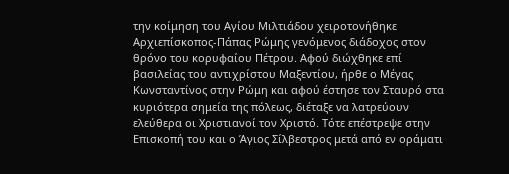την κοίμηση του Αγίου Μιλτιάδου χειροτονήθηκε Αρχιεπίσκοπος-Πάπας Ρώμης γενόμενος διάδοχος στον θρόνο του κορυφαίου Πέτρου. Αφού διώχθηκε επί βασιλείας του αντιχρίστου Μαξεντίου, ήρθε ο Μέγας Κωνσταντίνος στην Ρώμη και αφού έστησε τον Σταυρό στα κυριότερα σημεία της πόλεως, διέταξε να λατρεύουν ελεύθερα οι Χριστιανοί τον Χριστό. Τότε επέστρεψε στην Επισκοπή του και ο Άγιος Σίλβεστρος μετά από εν οράματι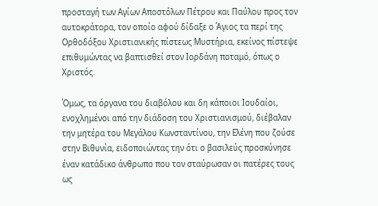προσταγή των Αγίων Αποστόλων Πέτρου και Παύλου προς τον αυτοκράτορα, τον οποίο αφού δίδαξε ο Άγιος τα περί της Ορθοδόξου Χριστιανικής πίστεως Μυστήρια, εκείνος πίστεψε επιθυμώντας να βαπτισθεί στον Ιορδάνη ποταμό, όπως ο Χριστός.

Όμως, τα όργανα του διαβόλου και δη κάποιοι Ιουδαίοι, ενοχλημένοι από την διάδοση του Χριστιανισμού, διέβαλαν την μητέρα του Μεγάλου Κωνσταντίνου, την Ελένη που ζούσε στην Βιθυνία, ειδοποιώντας την ότι ο βασιλεύς προσκύνησε έναν κατάδικο άνθρωπο που τον σταύρωσαν οι πατέρες τους ως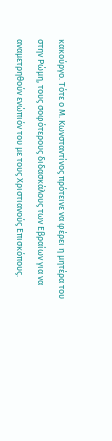κακούργο. Τότε ο Μ. Κωνσταντίνος πρότεινε να φέρει η μητέρα του στην Ρώμη, τους σοφότερους διδασκάλους των Εβραίων για να αναμετρηθούν ενώπιόν του με τους Χριστιανούς Επισκόπους.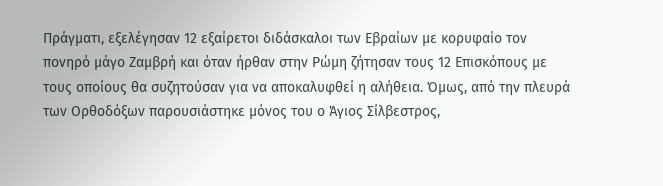Πράγματι, εξελέγησαν 12 εξαίρετοι διδάσκαλοι των Εβραίων με κορυφαίο τον πονηρό μάγο Ζαμβρή και όταν ήρθαν στην Ρώμη ζήτησαν τους 12 Επισκόπους με τους οποίους θα συζητούσαν για να αποκαλυφθεί η αλήθεια. Όμως, από την πλευρά των Ορθοδόξων παρουσιάστηκε μόνος του ο Άγιος Σίλβεστρος,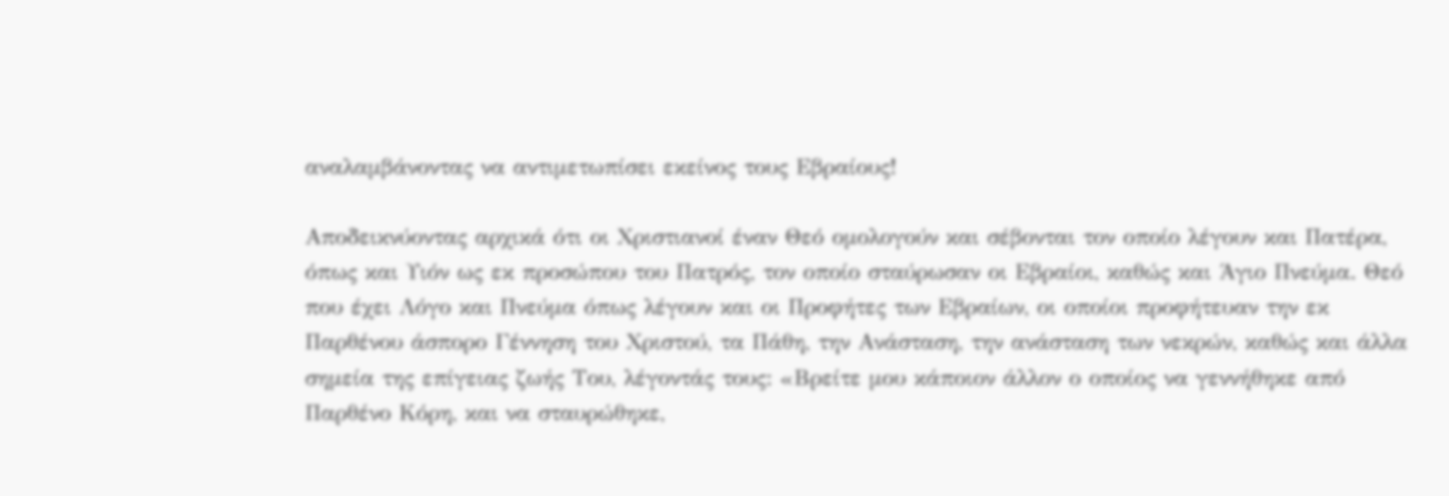αναλαμβάνοντας να αντιμετωπίσει εκείνος τους Εβραίους!

Αποδεικνύοντας αρχικά ότι οι Χριστιανοί έναν Θεό ομολογούν και σέβονται τον οποίο λέγουν και Πατέρα, όπως και Υιόν ως εκ προσώπου του Πατρός, τον οποίο σταύρωσαν οι Εβραίοι, καθώς και Άγιο Πνεύμα. Θεό που έχει Λόγο και Πνεύμα όπως λέγουν και οι Προφήτες των Εβραίων, οι οποίοι προφήτευαν την εκ Παρθένου άσπορο Γέννηση του Χριστού, τα Πάθη, την Ανάσταση, την ανάσταση των νεκρών, καθώς και άλλα σημεία της επίγειας ζωής Του, λέγοντάς τους: «Βρείτε μου κάποιον άλλον ο οποίος να γεννήθηκε από Παρθένο Κόρη, και να σταυρώθηκε,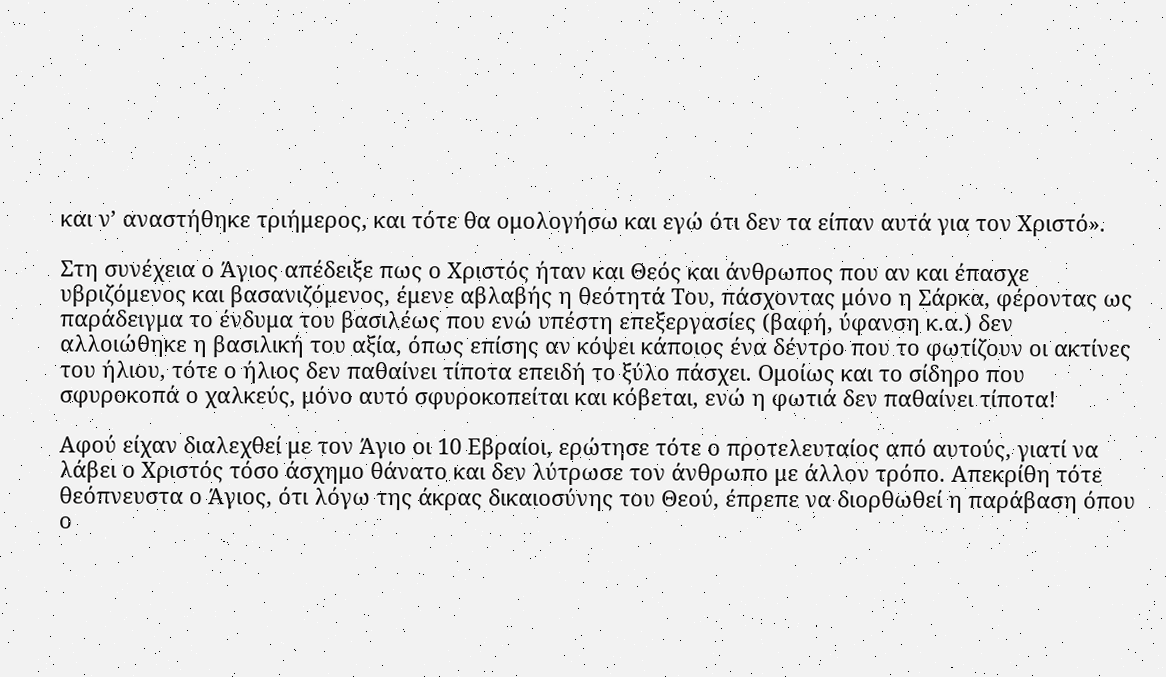και ν’ αναστήθηκε τριήμερος, και τότε θα ομολογήσω και εγώ ότι δεν τα είπαν αυτά για τον Χριστό».

Στη συνέχεια ο Άγιος απέδειξε πως ο Χριστός ήταν και Θεός και άνθρωπος που αν και έπασχε υβριζόμενος και βασανιζόμενος, έμενε αβλαβής η θεότητά Του, πάσχοντας μόνο η Σάρκα, φέροντας ως παράδειγμα το ένδυμα του βασιλέως που ενώ υπέστη επεξεργασίες (βαφή, ύφανση κ.α.) δεν αλλοιώθηκε η βασιλική του αξία, όπως επίσης αν κόψει κάποιος ένα δέντρο που το φωτίζουν οι ακτίνες του ήλιου, τότε ο ήλιος δεν παθαίνει τίποτα επειδή το ξύλο πάσχει. Ομοίως και το σίδηρο που σφυροκοπά ο χαλκεύς, μόνο αυτό σφυροκοπείται και κόβεται, ενώ η φωτιά δεν παθαίνει τίποτα!

Αφού είχαν διαλεχθεί με τον Άγιο οι 10 Εβραίοι, ερώτησε τότε ο προτελευταίος από αυτούς, γιατί να λάβει ο Χριστός τόσο άσχημο θάνατο και δεν λύτρωσε τον άνθρωπο με άλλον τρόπο. Απεκρίθη τότε θεόπνευστα ο Άγιος, ότι λόγω της άκρας δικαιοσύνης του Θεού, έπρεπε να διορθωθεί η παράβαση όπου ο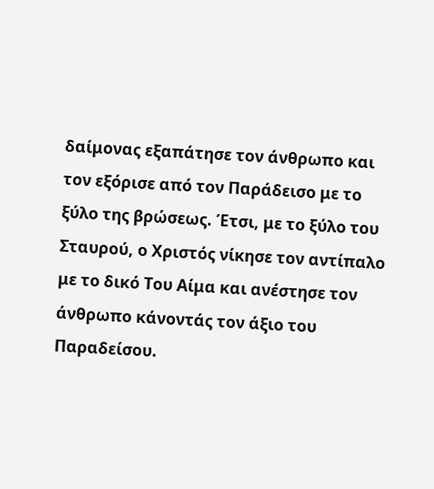δαίμονας εξαπάτησε τον άνθρωπο και τον εξόρισε από τον Παράδεισο με το ξύλο της βρώσεως. Έτσι, με το ξύλο του Σταυρού, ο Χριστός νίκησε τον αντίπαλο με το δικό Του Αίμα και ανέστησε τον άνθρωπο κάνοντάς τον άξιο του Παραδείσου.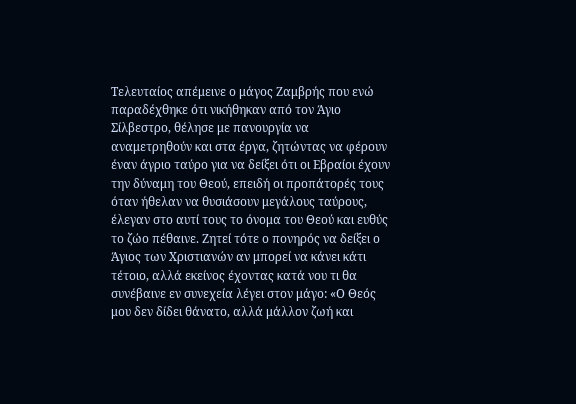Τελευταίος απέμεινε ο μάγος Ζαμβρής που ενώ παραδέχθηκε ότι νικήθηκαν από τον Άγιο Σίλβεστρο, θέλησε με πανουργία να αναμετρηθούν και στα έργα, ζητώντας να φέρουν έναν άγριο ταύρο για να δείξει ότι οι Εβραίοι έχουν την δύναμη του Θεού, επειδή οι προπάτορές τους όταν ήθελαν να θυσιάσουν μεγάλους ταύρους, έλεγαν στο αυτί τους το όνομα του Θεού και ευθύς το ζώο πέθαινε. Ζητεί τότε ο πονηρός να δείξει ο Άγιος των Χριστιανών αν μπορεί να κάνει κάτι τέτοιο, αλλά εκείνος έχοντας κατά νου τι θα συνέβαινε εν συνεχεία λέγει στον μάγο: «Ο Θεός μου δεν δίδει θάνατο, αλλά μάλλον ζωή και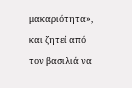μακαριότητα», και ζητεί από τον βασιλιά να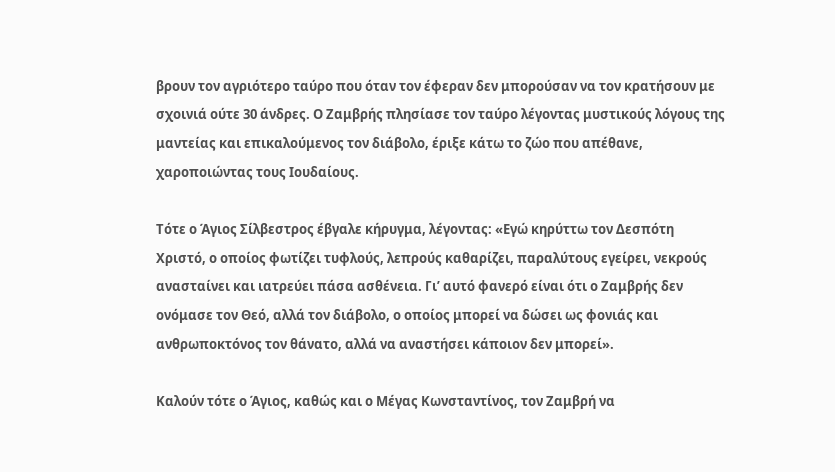βρουν τον αγριότερο ταύρο που όταν τον έφεραν δεν μπορούσαν να τον κρατήσουν με σχοινιά ούτε 30 άνδρες. Ο Ζαμβρής πλησίασε τον ταύρο λέγοντας μυστικούς λόγους της μαντείας και επικαλούμενος τον διάβολο, έριξε κάτω το ζώο που απέθανε, χαροποιώντας τους Ιουδαίους.

Τότε ο Άγιος Σίλβεστρος έβγαλε κήρυγμα, λέγοντας: «Εγώ κηρύττω τον Δεσπότη Χριστό, ο οποίος φωτίζει τυφλούς, λεπρούς καθαρίζει, παραλύτους εγείρει, νεκρούς ανασταίνει και ιατρεύει πάσα ασθένεια. Γι’ αυτό φανερό είναι ότι ο Ζαμβρής δεν ονόμασε τον Θεό, αλλά τον διάβολο, ο οποίος μπορεί να δώσει ως φονιάς και ανθρωποκτόνος τον θάνατο, αλλά να αναστήσει κάποιον δεν μπορεί».

Καλούν τότε ο Άγιος, καθώς και ο Μέγας Κωνσταντίνος, τον Ζαμβρή να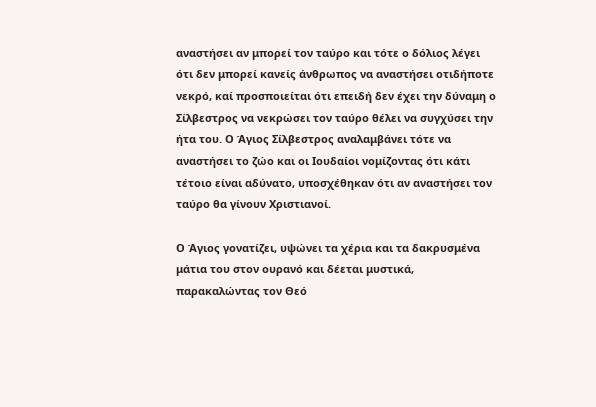αναστήσει αν μπορεί τον ταύρο και τότε ο δόλιος λέγει ότι δεν μπορεί κανείς άνθρωπος να αναστήσει οτιδήποτε νεκρό, καί προσποιείται ότι επειδή δεν έχει την δύναμη ο Σίλβεστρος να νεκρώσει τον ταύρο θέλει να συγχύσει την ήτα του. Ο Άγιος Σίλβεστρος αναλαμβάνει τότε να αναστήσει το ζώο και οι Ιουδαίοι νομίζοντας ότι κάτι τέτοιο είναι αδύνατο, υποσχέθηκαν ότι αν αναστήσει τον ταύρο θα γίνουν Χριστιανοί.

Ο Άγιος γονατίζει, υψώνει τα χέρια και τα δακρυσμένα μάτια του στον ουρανό και δέεται μυστικά, παρακαλώντας τον Θεό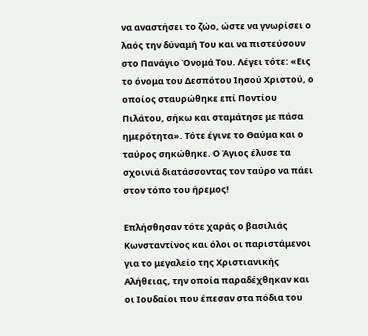να αναστήσει το ζώο, ώστε να γνωρίσει ο λαός την δύναμή Του και να πιστεύσουν στο Πανάγιο Όνομά Του. Λέγει τότε: «Εις το όνομα του Δεσπότου Ιησού Χριστού, ο οποίος σταυρώθηκε επί Ποντίου Πιλάτου, σήκω και σταμάτησε με πάσα ημερότητα». Τότε έγινε το Θαύμα και ο ταύρος σηκώθηκε. Ο Άγιος έλυσε τα σχοινιά διατάσσοντας τον ταύρο να πάει στον τόπο του ήρεμος!

Επλήσθησαν τότε χαράς ο βασιλιάς Κωνσταντίνος και όλοι οι παριστάμενοι για το μεγαλείο της Χριστιανικής Αλήθειας, την οποία παραδέχθηκαν και οι Ιουδαίοι που έπεσαν στα πόδια του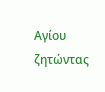Αγίου ζητώντας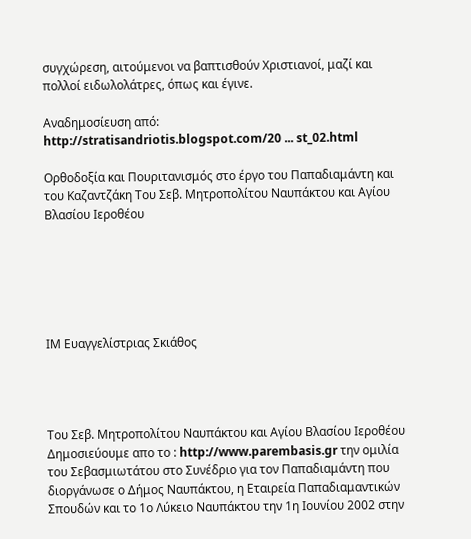συγχώρεση, αιτούμενοι να βαπτισθούν Χριστιανοί, μαζί και πολλοί ειδωλολάτρες, όπως και έγινε.

Αναδημοσίευση από:
http://stratisandriotis.blogspot.com/20 ... st_02.html

Ορθοδοξία και Πουριτανισμός στο έργο του Παπαδιαμάντη και του Καζαντζάκη Toυ Σεβ. Μητροπολίτου Ναυπάκτου και Αγίου Βλασίου Ιεροθέου






ΙΜ Ευαγγελίστριας Σκιάθος




Toυ Σεβ. Μητροπολίτου Ναυπάκτου και Αγίου Βλασίου Ιεροθέου
Δημοσιεύουμε απο το : http://www.parembasis.gr την ομιλία του Σεβασμιωτάτου στο Συνέδριο για τον Παπαδιαμάντη που διοργάνωσε ο Δήμος Ναυπάκτου, η Εταιρεία Παπαδιαμαντικών Σπουδών και το 1ο Λύκειο Ναυπάκτου την 1η Ιουνίου 2002 στην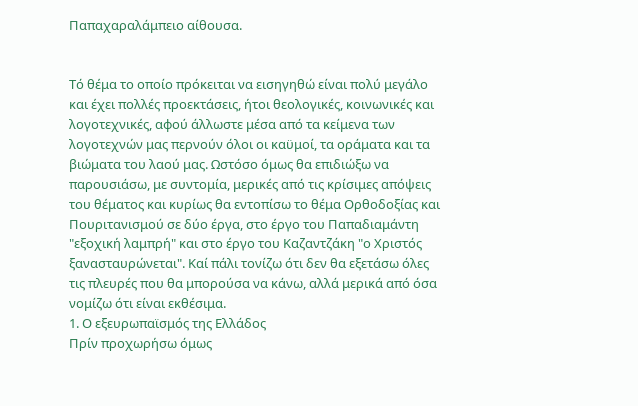Παπαχαραλάμπειο αίθουσα.


Τό θέμα το οποίο πρόκειται να εισηγηθώ είναι πολύ μεγάλο και έχει πολλές προεκτάσεις, ήτοι θεολογικές, κοινωνικές και λογοτεχνικές, αφού άλλωστε μέσα από τα κείμενα των λογοτεχνών μας περνούν όλοι οι καϋμοί, τα οράματα και τα βιώματα του λαού μας. Ωστόσο όμως θα επιδιώξω να παρουσιάσω, με συντομία, μερικές από τις κρίσιμες απόψεις του θέματος και κυρίως θα εντοπίσω το θέμα Ορθοδοξίας και Πουριτανισμού σε δύο έργα, στο έργο του Παπαδιαμάντη "εξοχική λαμπρή" και στο έργο του Καζαντζάκη "ο Χριστός ξανασταυρώνεται". Καί πάλι τονίζω ότι δεν θα εξετάσω όλες τις πλευρές που θα μπορούσα να κάνω, αλλά μερικά από όσα νομίζω ότι είναι εκθέσιμα.
1. Ο εξευρωπαϊσμός της Ελλάδος
Πρίν προχωρήσω όμως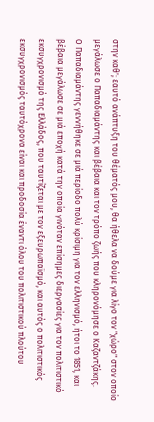στην καθ'; εαυτό ανάπτυξη του θέματός μου, θα ήθελα να δούμε για λίγο τον "χώρο" στον οποίο μεγάλωσε ο Παπαδιαμάντης και βέβαια και τον τρόπο ζωής που κληρονόμησε ο Καζαντζάκης.
Ο Παπαδιαμάντης γεννήθηκε σε μιά περίοδο πολύ κρίσιμη για τον ελληνισμό, ήτοι το 1851, και βέβαια μεγάλωσε σε μιά εποχή κατά την οποία γινόταν επίσημες διεργασίες για τον πολιτιστικό εκσυγχρονισμό της Ελλάδος, που ταυτίζεται με τον εξευρωπαϊσμό, και αυτός ο πολιτιστικός εκσυγχρονισμός ταυτόχρονα είναι και προδοσία έναντι όλου του πολιτιστικού πλούτου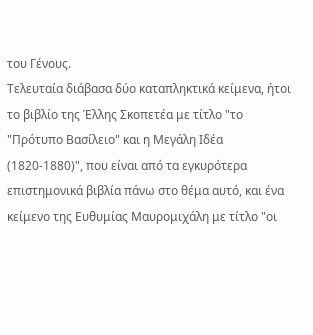του Γένους.
Τελευταία διάβασα δύο καταπληκτικά κείμενα, ήτοι το βιβλίο της Έλλης Σκοπετέα με τίτλο "το "Πρότυπο Βασίλειο" και η Μεγάλη Ιδέα (1820-1880)", που είναι από τα εγκυρότερα επιστημονικά βιβλία πάνω στο θέμα αυτό, και ένα κείμενο της Ευθυμίας Μαυρομιχάλη με τίτλο "οι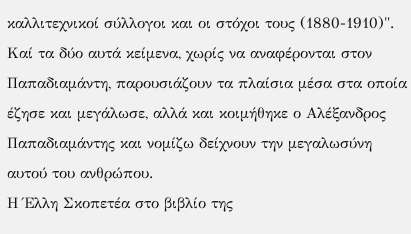καλλιτεχνικοί σύλλογοι και οι στόχοι τους (1880-1910)". Καί τα δύο αυτά κείμενα, χωρίς να αναφέρονται στον Παπαδιαμάντη, παρουσιάζουν τα πλαίσια μέσα στα οποία έζησε και μεγάλωσε, αλλά και κοιμήθηκε ο Αλέξανδρος Παπαδιαμάντης και νομίζω δείχνουν την μεγαλωσύνη αυτού του ανθρώπου.
Η Έλλη Σκοπετέα στο βιβλίο της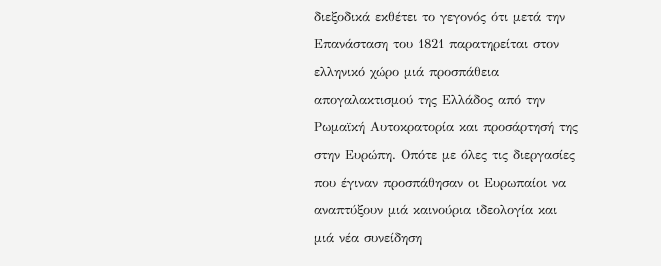διεξοδικά εκθέτει το γεγονός ότι μετά την Επανάσταση του 1821 παρατηρείται στον ελληνικό χώρο μιά προσπάθεια απογαλακτισμού της Ελλάδος από την Ρωμαϊκή Αυτοκρατορία και προσάρτησή της στην Ευρώπη. Οπότε με όλες τις διεργασίες που έγιναν προσπάθησαν οι Ευρωπαίοι να αναπτύξουν μιά καινούρια ιδεολογία και μιά νέα συνείδηση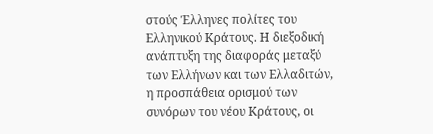στούς Έλληνες πολίτες του Ελληνικού Κράτους. Η διεξοδική ανάπτυξη της διαφοράς μεταξύ των Ελλήνων και των Ελλαδιτών, η προσπάθεια ορισμού των συνόρων του νέου Κράτους, οι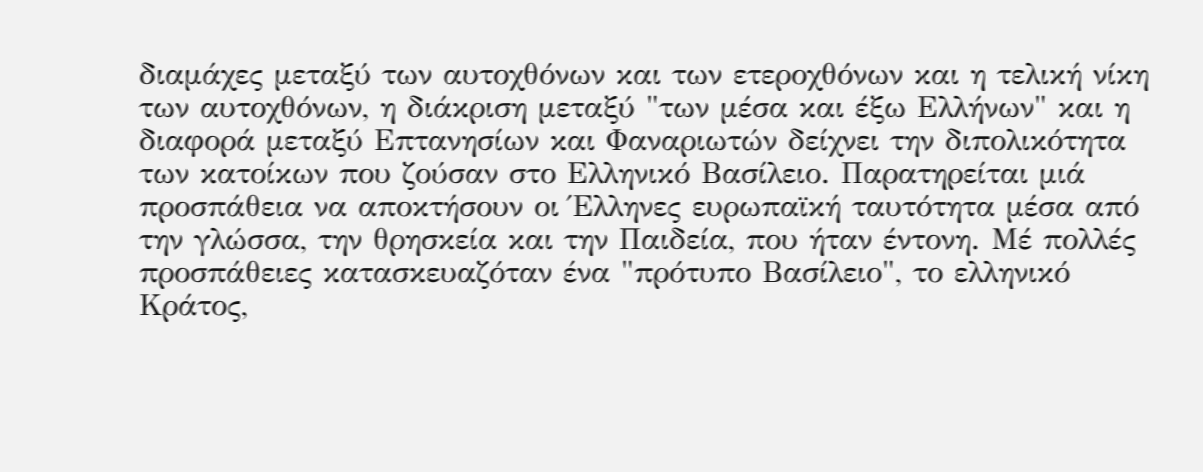διαμάχες μεταξύ των αυτοχθόνων και των ετεροχθόνων και η τελική νίκη των αυτοχθόνων, η διάκριση μεταξύ "των μέσα και έξω Ελλήνων" και η διαφορά μεταξύ Επτανησίων και Φαναριωτών δείχνει την διπολικότητα των κατοίκων που ζούσαν στο Ελληνικό Βασίλειο. Παρατηρείται μιά προσπάθεια να αποκτήσουν οι Έλληνες ευρωπαϊκή ταυτότητα μέσα από την γλώσσα, την θρησκεία και την Παιδεία, που ήταν έντονη. Μέ πολλές προσπάθειες κατασκευαζόταν ένα "πρότυπο Βασίλειο", το ελληνικό Κράτος,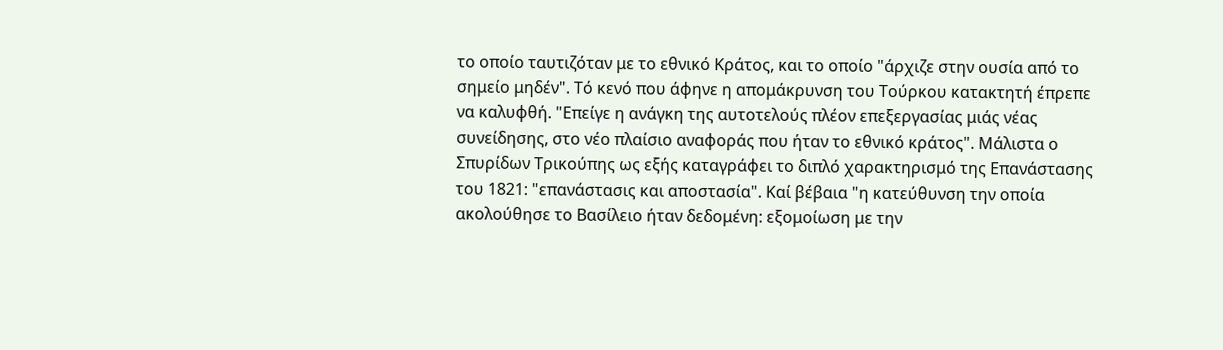το οποίο ταυτιζόταν με το εθνικό Κράτος, και το οποίο "άρχιζε στην ουσία από το σημείο μηδέν". Τό κενό που άφηνε η απομάκρυνση του Τούρκου κατακτητή έπρεπε να καλυφθή. "Επείγε η ανάγκη της αυτοτελούς πλέον επεξεργασίας μιάς νέας συνείδησης, στο νέο πλαίσιο αναφοράς που ήταν το εθνικό κράτος". Μάλιστα ο Σπυρίδων Τρικούπης ως εξής καταγράφει το διπλό χαρακτηρισμό της Επανάστασης του 1821: "επανάστασις και αποστασία". Καί βέβαια "η κατεύθυνση την οποία ακολούθησε το Βασίλειο ήταν δεδομένη: εξομοίωση με την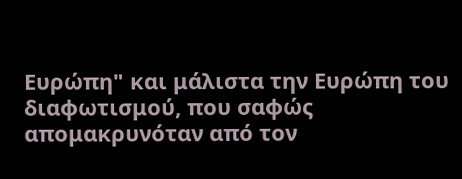Ευρώπη" και μάλιστα την Ευρώπη του διαφωτισμού, που σαφώς απομακρυνόταν από τον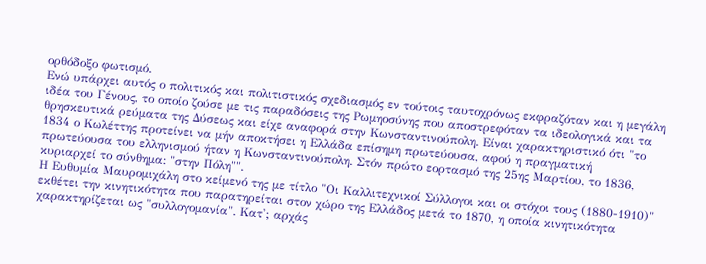ορθόδοξο φωτισμό.
Ενώ υπάρχει αυτός ο πολιτικός και πολιτιστικός σχεδιασμός εν τούτοις ταυτοχρόνως εκφραζόταν και η μεγάλη ιδέα του Γένους, το οποίο ζούσε με τις παραδόσεις της Ρωμηοσύνης που αποστρεφόταν τα ιδεολογικά και τα θρησκευτικά ρεύματα της Δύσεως και είχε αναφορά στην Κωνσταντινούπολη. Είναι χαρακτηριστικό ότι "το 1834 ο Κωλέττης προτείνει να μήν αποκτήσει η Ελλάδα επίσημη πρωτεύουσα, αφού η πραγματική πρωτεύουσα του ελληνισμού ήταν η Κωνσταντινούπολη. Στόν πρώτο εορτασμό της 25ης Μαρτίου, το 1836, κυριαρχεί το σύνθημα: "στην Πόλη"".
Η Ευθυμία Μαυρομιχάλη στο κείμενό της με τίτλο "Οι Καλλιτεχνικοί Σύλλογοι και οι στόχοι τους (1880-1910)" εκθέτει την κινητικότητα που παρατηρείται στον χώρο της Ελλάδος μετά το 1870, η οποία κινητικότητα χαρακτηρίζεται ως "συλλογομανία". Κατ'; αρχάς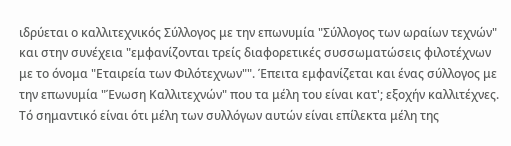ιδρύεται ο καλλιτεχνικός Σύλλογος με την επωνυμία "Σύλλογος των ωραίων τεχνών" και στην συνέχεια "εμφανίζονται τρείς διαφορετικές συσσωματώσεις φιλοτέχνων με το όνομα "Εταιρεία των Φιλότεχνων"". Έπειτα εμφανίζεται και ένας σύλλογος με την επωνυμία "Ένωση Καλλιτεχνών" που τα μέλη του είναι κατ'; εξοχήν καλλιτέχνες.
Τό σημαντικό είναι ότι μέλη των συλλόγων αυτών είναι επίλεκτα μέλη της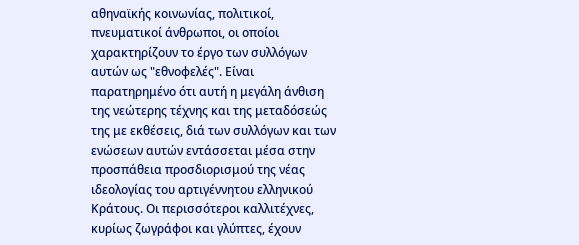αθηναϊκής κοινωνίας, πολιτικοί, πνευματικοί άνθρωποι, οι οποίοι χαρακτηρίζουν το έργο των συλλόγων αυτών ως "εθνοφελές". Είναι παρατηρημένο ότι αυτή η μεγάλη άνθιση της νεώτερης τέχνης και της μεταδόσεώς της με εκθέσεις, διά των συλλόγων και των ενώσεων αυτών εντάσσεται μέσα στην προσπάθεια προσδιορισμού της νέας ιδεολογίας του αρτιγέννητου ελληνικού Κράτους. Οι περισσότεροι καλλιτέχνες, κυρίως ζωγράφοι και γλύπτες, έχουν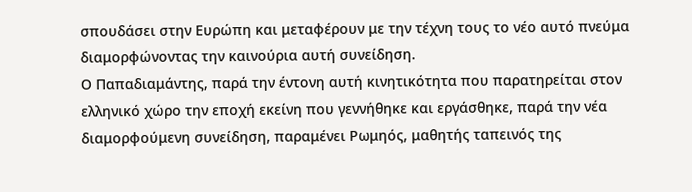σπουδάσει στην Ευρώπη και μεταφέρουν με την τέχνη τους το νέο αυτό πνεύμα διαμορφώνοντας την καινούρια αυτή συνείδηση.
Ο Παπαδιαμάντης, παρά την έντονη αυτή κινητικότητα που παρατηρείται στον ελληνικό χώρο την εποχή εκείνη που γεννήθηκε και εργάσθηκε, παρά την νέα διαμορφούμενη συνείδηση, παραμένει Ρωμηός, μαθητής ταπεινός της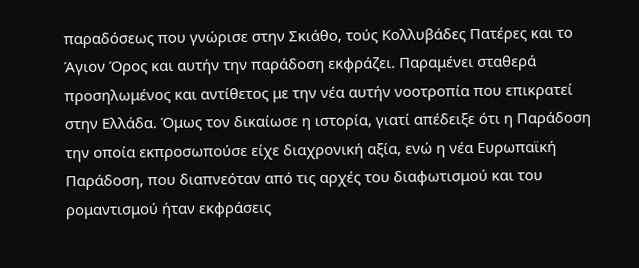παραδόσεως που γνώρισε στην Σκιάθο, τούς Κολλυβάδες Πατέρες και το Άγιον Όρος και αυτήν την παράδοση εκφράζει. Παραμένει σταθερά προσηλωμένος και αντίθετος με την νέα αυτήν νοοτροπία που επικρατεί στην Ελλάδα. Όμως τον δικαίωσε η ιστορία, γιατί απέδειξε ότι η Παράδοση την οποία εκπροσωπούσε είχε διαχρονική αξία, ενώ η νέα Ευρωπαϊκή Παράδοση, που διαπνεόταν από τις αρχές του διαφωτισμού και του ρομαντισμού ήταν εκφράσεις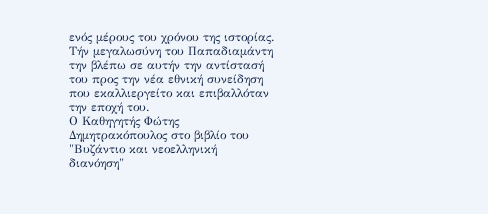ενός μέρους του χρόνου της ιστορίας. Τήν μεγαλωσύνη του Παπαδιαμάντη την βλέπω σε αυτήν την αντίστασή του προς την νέα εθνική συνείδηση που εκαλλιεργείτο και επιβαλλόταν την εποχή του.
Ο Καθηγητής Φώτης Δημητρακόπουλος στο βιβλίο του "Βυζάντιο και νεοελληνική διανόηση"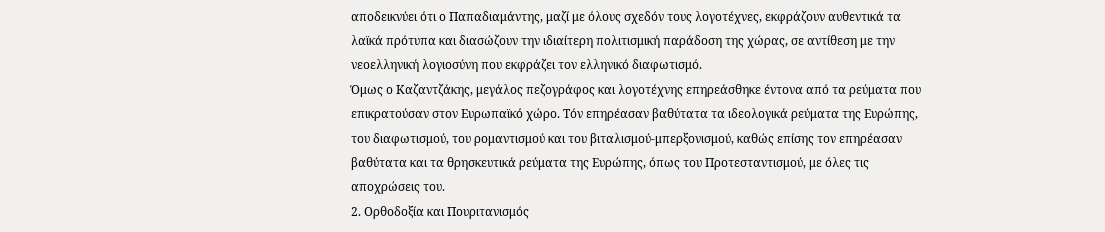αποδεικνύει ότι ο Παπαδιαμάντης, μαζί με όλους σχεδόν τους λογοτέχνες, εκφράζουν αυθεντικά τα λαϊκά πρότυπα και διασώζουν την ιδιαίτερη πολιτισμική παράδοση της χώρας, σε αντίθεση με την νεοελληνική λογιοσύνη που εκφράζει τον ελληνικό διαφωτισμό.
Όμως ο Καζαντζάκης, μεγάλος πεζογράφος και λογοτέχνης επηρεάσθηκε έντονα από τα ρεύματα που επικρατούσαν στον Ευρωπαϊκό χώρο. Τόν επηρέασαν βαθύτατα τα ιδεολογικά ρεύματα της Ευρώπης, του διαφωτισμού, του ρομαντισμού και του βιταλισμού-μπερξονισμού, καθώς επίσης τον επηρέασαν βαθύτατα και τα θρησκευτικά ρεύματα της Ευρώπης, όπως του Προτεσταντισμού, με όλες τις αποχρώσεις του.
2. Ορθοδοξία και Πουριτανισμός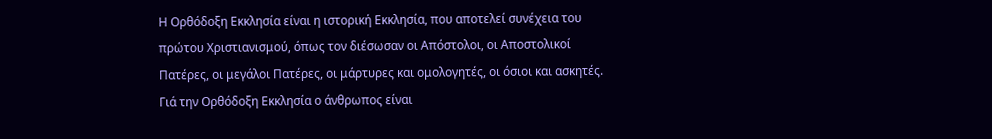Η Ορθόδοξη Εκκλησία είναι η ιστορική Εκκλησία, που αποτελεί συνέχεια του πρώτου Χριστιανισμού, όπως τον διέσωσαν οι Απόστολοι, οι Αποστολικοί Πατέρες, οι μεγάλοι Πατέρες, οι μάρτυρες και ομολογητές, οι όσιοι και ασκητές. Γιά την Ορθόδοξη Εκκλησία ο άνθρωπος είναι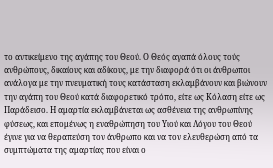το αντικείμενο της αγάπης του Θεού. Ο Θεός αγαπά όλους τούς ανθρώπους, δικαίους και αδίκους, με την διαφορά ότι οι άνθρωποι ανάλογα με την πνευματική τους κατάσταση εκλαμβάνουν και βιώνουν την αγάπη του Θεού κατά διαφορετικό τρόπο, είτε ως Κόλαση είτε ως Παράδεισο. Η αμαρτία εκλαμβάνεται ως ασθένεια της ανθρωπίνης φύσεως, και επομένως η εναθρώπηση του Υιού και Λόγου του Θεού έγινε για να θεραπεύση τον άνθρωπο και να τον ελευθερώση από τα συμπτώματα της αμαρτίας που είναι ο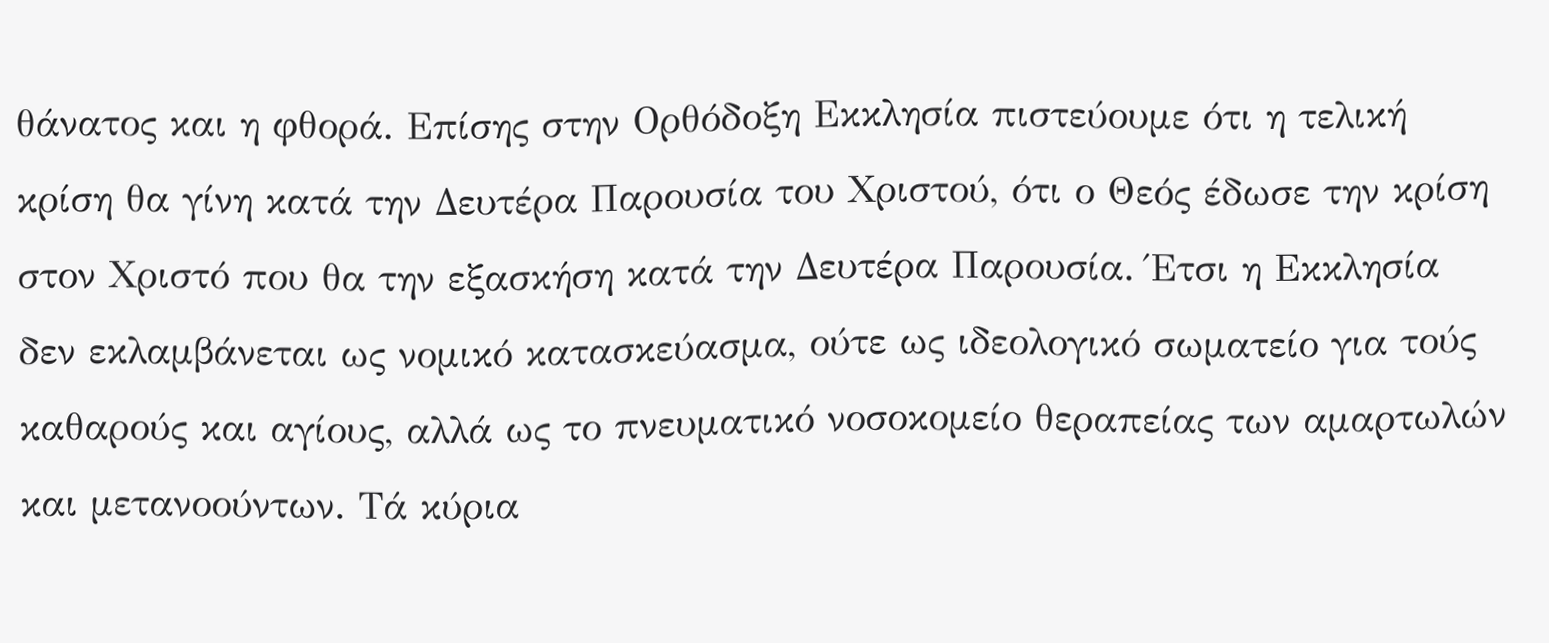θάνατος και η φθορά. Επίσης στην Ορθόδοξη Εκκλησία πιστεύουμε ότι η τελική κρίση θα γίνη κατά την Δευτέρα Παρουσία του Χριστού, ότι ο Θεός έδωσε την κρίση στον Χριστό που θα την εξασκήση κατά την Δευτέρα Παρουσία. Έτσι η Εκκλησία δεν εκλαμβάνεται ως νομικό κατασκεύασμα, ούτε ως ιδεολογικό σωματείο για τούς καθαρούς και αγίους, αλλά ως το πνευματικό νοσοκομείο θεραπείας των αμαρτωλών και μετανοούντων. Τά κύρια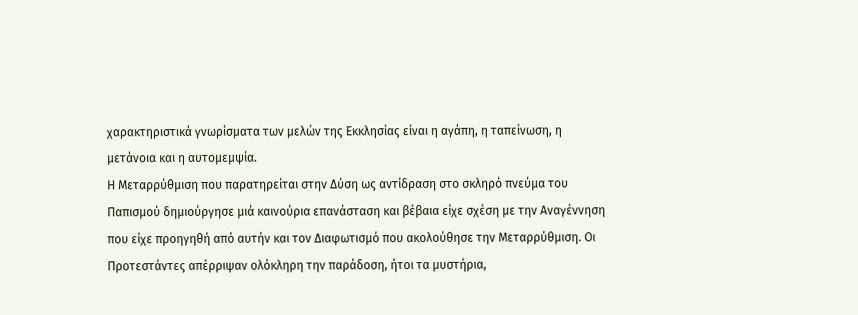χαρακτηριστικά γνωρίσματα των μελών της Εκκλησίας είναι η αγάπη, η ταπείνωση, η μετάνοια και η αυτομεμψία.
Η Μεταρρύθμιση που παρατηρείται στην Δύση ως αντίδραση στο σκληρό πνεύμα του Παπισμού δημιούργησε μιά καινούρια επανάσταση και βέβαια είχε σχέση με την Αναγέννηση που είχε προηγηθή από αυτήν και τον Διαφωτισμό που ακολούθησε την Μεταρρύθμιση. Οι Προτεστάντες απέρριψαν ολόκληρη την παράδοση, ήτοι τα μυστήρια,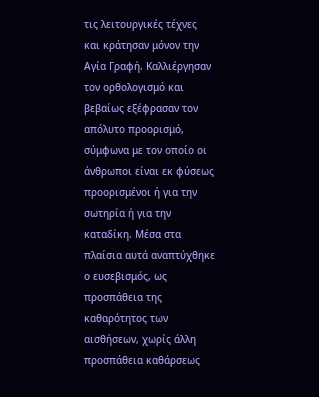τις λειτουργικές τέχνες και κράτησαν μόνον την Αγία Γραφή. Καλλιέργησαν τον ορθολογισμό και βεβαίως εξέφρασαν τον απόλυτο προορισμό, σύμφωνα με τον οποίο οι άνθρωποι είναι εκ φύσεως προορισμένοι ή για την σωτηρία ή για την καταδίκη. Μέσα στα πλαίσια αυτά αναπτύχθηκε ο ευσεβισμός, ως προσπάθεια της καθαρότητος των αισθήσεων, χωρίς άλλη προσπάθεια καθάρσεως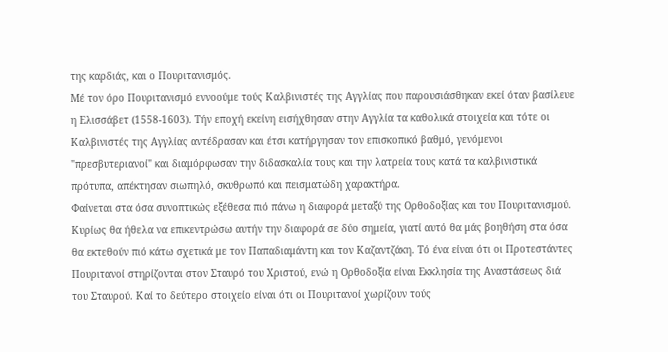της καρδιάς, και ο Πουριτανισμός.
Μέ τον όρο Πουριτανισμό εννοούμε τούς Καλβινιστές της Αγγλίας που παρουσιάσθηκαν εκεί όταν βασίλευε η Ελισσάβετ (1558-1603). Τήν εποχή εκείνη εισήχθησαν στην Αγγλία τα καθολικά στοιχεία και τότε οι Καλβινιστές της Αγγλίας αντέδρασαν και έτσι κατήργησαν τον επισκοπικό βαθμό, γενόμενοι "πρεσβυτεριανοί" και διαμόρφωσαν την διδασκαλία τους και την λατρεία τους κατά τα καλβινιστικά πρότυπα, απέκτησαν σιωπηλό, σκυθρωπό και πεισματώδη χαρακτήρα.
Φαίνεται στα όσα συνοπτικώς εξέθεσα πιό πάνω η διαφορά μεταξύ της Ορθοδοξίας και του Πουριτανισμού. Κυρίως θα ήθελα να επικεντρώσω αυτήν την διαφορά σε δύο σημεία, γιατί αυτό θα μάς βοηθήση στα όσα θα εκτεθούν πιό κάτω σχετικά με τον Παπαδιαμάντη και τον Καζαντζάκη. Τό ένα είναι ότι οι Προτεστάντες Πουριτανοί στηρίζονται στον Σταυρό του Χριστού, ενώ η Ορθοδοξία είναι Εκκλησία της Αναστάσεως διά του Σταυρού. Καί το δεύτερο στοιχείο είναι ότι οι Πουριτανοί χωρίζουν τούς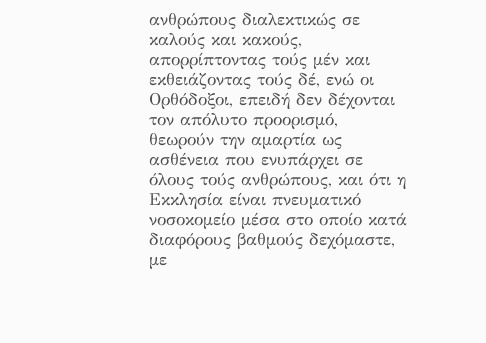ανθρώπους διαλεκτικώς σε καλούς και κακούς, απορρίπτοντας τούς μέν και εκθειάζοντας τούς δέ, ενώ οι Ορθόδοξοι, επειδή δεν δέχονται τον απόλυτο προορισμό, θεωρούν την αμαρτία ως ασθένεια που ενυπάρχει σε όλους τούς ανθρώπους, και ότι η Εκκλησία είναι πνευματικό νοσοκομείο μέσα στο οποίο κατά διαφόρους βαθμούς δεχόμαστε, με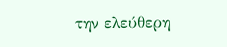την ελεύθερη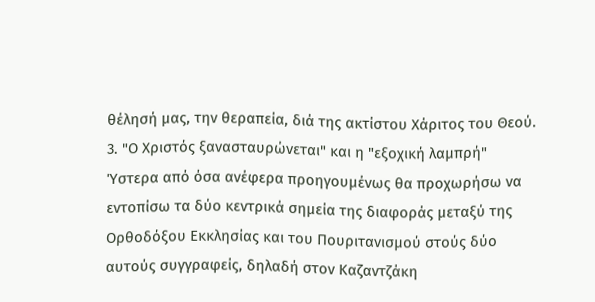θέλησή μας, την θεραπεία, διά της ακτίστου Χάριτος του Θεού.
3. "Ο Χριστός ξανασταυρώνεται" και η "εξοχική λαμπρή"
Ύστερα από όσα ανέφερα προηγουμένως θα προχωρήσω να εντοπίσω τα δύο κεντρικά σημεία της διαφοράς μεταξύ της Ορθοδόξου Εκκλησίας και του Πουριτανισμού στούς δύο αυτούς συγγραφείς, δηλαδή στον Καζαντζάκη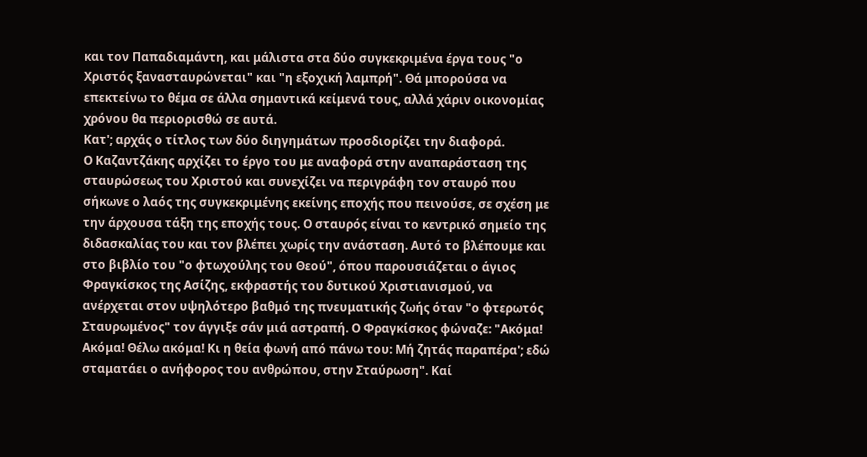και τον Παπαδιαμάντη, και μάλιστα στα δύο συγκεκριμένα έργα τους "ο Χριστός ξανασταυρώνεται" και "η εξοχική λαμπρή". Θά μπορούσα να επεκτείνω το θέμα σε άλλα σημαντικά κείμενά τους, αλλά χάριν οικονομίας χρόνου θα περιορισθώ σε αυτά.
Κατ'; αρχάς ο τίτλος των δύο διηγημάτων προσδιορίζει την διαφορά.
Ο Καζαντζάκης αρχίζει το έργο του με αναφορά στην αναπαράσταση της σταυρώσεως του Χριστού και συνεχίζει να περιγράφη τον σταυρό που σήκωνε ο λαός της συγκεκριμένης εκείνης εποχής που πεινούσε, σε σχέση με την άρχουσα τάξη της εποχής τους. Ο σταυρός είναι το κεντρικό σημείο της διδασκαλίας του και τον βλέπει χωρίς την ανάσταση. Αυτό το βλέπουμε και στο βιβλίο του "ο φτωχούλης του Θεού", όπου παρουσιάζεται ο άγιος Φραγκίσκος της Ασίζης, εκφραστής του δυτικού Χριστιανισμού, να ανέρχεται στον υψηλότερο βαθμό της πνευματικής ζωής όταν "ο φτερωτός Σταυρωμένος" τον άγγιξε σάν μιά αστραπή. Ο Φραγκίσκος φώναζε: "Ακόμα! Ακόμα! Θέλω ακόμα! Κι η θεία φωνή από πάνω του: Μή ζητάς παραπέρα'; εδώ σταματάει ο ανήφορος του ανθρώπου, στην Σταύρωση". Καί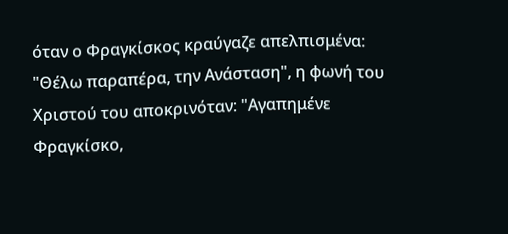όταν ο Φραγκίσκος κραύγαζε απελπισμένα: "Θέλω παραπέρα, την Ανάσταση", η φωνή του Χριστού του αποκρινόταν: "Αγαπημένε Φραγκίσκο,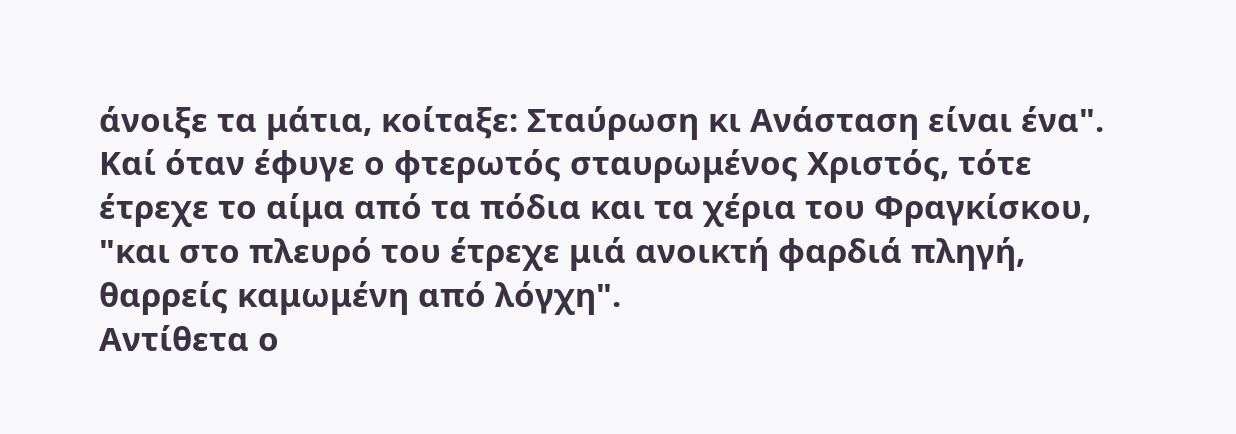άνοιξε τα μάτια, κοίταξε: Σταύρωση κι Ανάσταση είναι ένα". Καί όταν έφυγε ο φτερωτός σταυρωμένος Χριστός, τότε έτρεχε το αίμα από τα πόδια και τα χέρια του Φραγκίσκου, "και στο πλευρό του έτρεχε μιά ανοικτή φαρδιά πληγή, θαρρείς καμωμένη από λόγχη".
Αντίθετα ο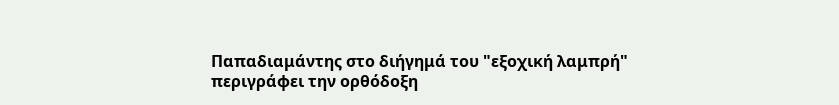Παπαδιαμάντης στο διήγημά του "εξοχική λαμπρή" περιγράφει την ορθόδοξη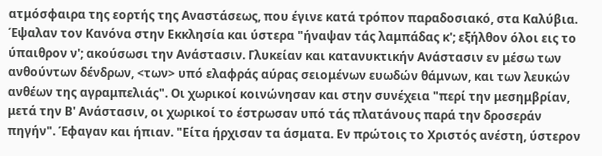ατμόσφαιρα της εορτής της Αναστάσεως, που έγινε κατά τρόπον παραδοσιακό, στα Καλύβια. Έψαλαν τον Κανόνα στην Εκκλησία και ύστερα "ήναψαν τάς λαμπάδας κ'; εξήλθον όλοι εις το ύπαιθρον ν'; ακούσωσι την Ανάστασιν. Γλυκείαν και κατανυκτικήν Ανάστασιν εν μέσω των ανθούντων δένδρων, <των> υπό ελαφράς αύρας σειομένων ευωδών θάμνων, και των λευκών ανθέων της αγραμπελιάς". Οι χωρικοί κοινώνησαν και στην συνέχεια "περί την μεσημβρίαν, μετά την Β' Ανάστασιν, οι χωρικοί το έστρωσαν υπό τάς πλατάνους παρά την δροσεράν πηγήν". Έφαγαν και ήπιαν. "Είτα ήρχισαν τα άσματα. Εν πρώτοις το Χριστός ανέστη, ύστερον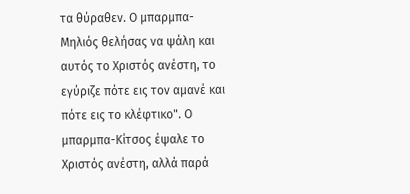τα θύραθεν. Ο μπαρμπα-Μηλιός θελήσας να ψάλη και αυτός το Χριστός ανέστη, το εγύριζε πότε εις τον αμανέ και πότε εις το κλέφτικο". Ο μπαρμπα-Κίτσος έψαλε το Χριστός ανέστη, αλλά παρά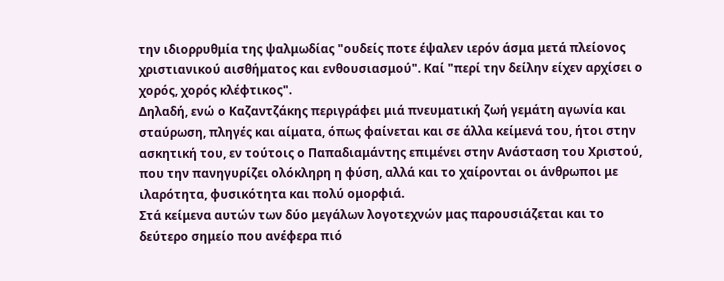την ιδιορρυθμία της ψαλμωδίας "ουδείς ποτε έψαλεν ιερόν άσμα μετά πλείονος χριστιανικού αισθήματος και ενθουσιασμού". Καί "περί την δείλην είχεν αρχίσει ο χορός, χορός κλέφτικος".
Δηλαδή, ενώ ο Καζαντζάκης περιγράφει μιά πνευματική ζωή γεμάτη αγωνία και σταύρωση, πληγές και αίματα, όπως φαίνεται και σε άλλα κείμενά του, ήτοι στην ασκητική του, εν τούτοις ο Παπαδιαμάντης επιμένει στην Ανάσταση του Χριστού, που την πανηγυρίζει ολόκληρη η φύση, αλλά και το χαίρονται οι άνθρωποι με ιλαρότητα, φυσικότητα και πολύ ομορφιά.
Στά κείμενα αυτών των δύο μεγάλων λογοτεχνών μας παρουσιάζεται και το δεύτερο σημείο που ανέφερα πιό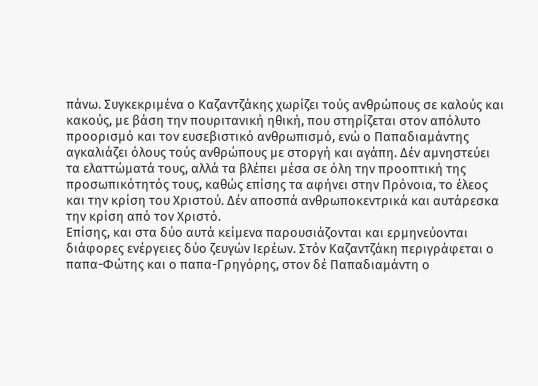πάνω. Συγκεκριμένα ο Καζαντζάκης χωρίζει τούς ανθρώπους σε καλούς και κακούς, με βάση την πουριτανική ηθική, που στηρίζεται στον απόλυτο προορισμό και τον ευσεβιστικό ανθρωπισμό, ενώ ο Παπαδιαμάντης αγκαλιάζει όλους τούς ανθρώπους με στοργή και αγάπη. Δέν αμνηστεύει τα ελαττώματά τους, αλλά τα βλέπει μέσα σε όλη την προοπτική της προσωπικότητός τους, καθώς επίσης τα αφήνει στην Πρόνοια, το έλεος και την κρίση του Χριστού. Δέν αποσπά ανθρωποκεντρικά και αυτάρεσκα την κρίση από τον Χριστό.
Επίσης, και στα δύο αυτά κείμενα παρουσιάζονται και ερμηνεύονται διάφορες ενέργειες δύο ζευγών Ιερέων. Στόν Καζαντζάκη περιγράφεται ο παπα-Φώτης και ο παπα-Γρηγόρης, στον δέ Παπαδιαμάντη ο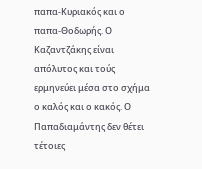παπα-Κυριακός και ο παπα-Θοδωρής. Ο Καζαντζάκης είναι απόλυτος και τούς ερμηνεύει μέσα στο σχήμα ο καλός και ο κακός. Ο Παπαδιαμάντης δεν θέτει τέτοιες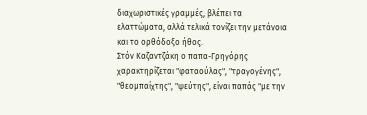διαχωριστικές γραμμές, βλέπει τα ελαττώματα, αλλά τελικά τονίζει την μετάνοια και το ορθόδοξο ήθος.
Στόν Καζαντζάκη ο παπα-Γρηγόρης χαρακτηρίζεται "φαταούλας", "τραγογένης", "θεομπαίχτης", "ψεύτης", είναι παπάς "με την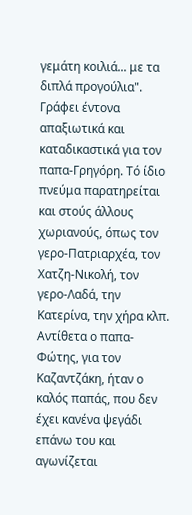γεμάτη κοιλιά... με τα διπλά προγούλια". Γράφει έντονα απαξιωτικά και καταδικαστικά για τον παπα-Γρηγόρη. Τό ίδιο πνεύμα παρατηρείται και στούς άλλους χωριανούς, όπως τον γερο-Πατριαρχέα, τον Χατζη-Νικολή, τον γερο-Λαδά, την Κατερίνα, την χήρα κλπ. Αντίθετα ο παπα-Φώτης, για τον Καζαντζάκη, ήταν ο καλός παπάς, που δεν έχει κανένα ψεγάδι επάνω του και αγωνίζεται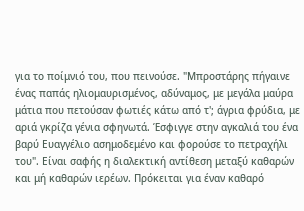για το ποίμνιό του, που πεινούσε. "Μπροστάρης πήγαινε ένας παπάς ηλιομαυρισμένος, αδύναμος, με μεγάλα μαύρα μάτια που πετούσαν φωτιές κάτω από τ'; άγρια φρύδια, με αριά γκρίζα γένια σφηνωτά. Έσφιγγε στην αγκαλιά του ένα βαρύ Ευαγγέλιο ασημοδεμένο και φορούσε το πετραχήλι του". Είναι σαφής η διαλεκτική αντίθεση μεταξύ καθαρών και μή καθαρών ιερέων. Πρόκειται για έναν καθαρό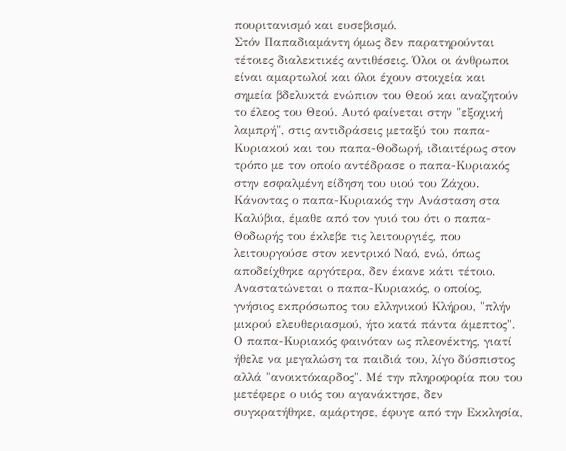πουριτανισμό και ευσεβισμό.
Στόν Παπαδιαμάντη όμως δεν παρατηρούνται τέτοιες διαλεκτικές αντιθέσεις. Όλοι οι άνθρωποι είναι αμαρτωλοί και όλοι έχουν στοιχεία και σημεία βδελυκτά ενώπιον του Θεού και αναζητούν το έλεος του Θεού. Αυτό φαίνεται στην "εξοχική λαμπρή", στις αντιδράσεις μεταξύ του παπα-Κυριακού και του παπα-Θοδωρή, ιδιαιτέρως στον τρόπο με τον οποίο αντέδρασε ο παπα-Κυριακός στην εσφαλμένη είδηση του υιού του Ζάχου. Κάνοντας ο παπα-Κυριακός την Ανάσταση στα Καλύβια, έμαθε από τον γυιό του ότι ο παπα-Θοδωρής του έκλεβε τις λειτουργιές, που λειτουργούσε στον κεντρικό Ναό, ενώ, όπως αποδείχθηκε αργότερα, δεν έκανε κάτι τέτοιο. Αναστατώνεται ο παπα-Κυριακός, ο οποίος, γνήσιος εκπρόσωπος του ελληνικού Κλήρου, "πλήν μικρού ελευθεριασμού, ήτο κατά πάντα άμεπτος". Ο παπα-Κυριακός φαινόταν ως πλεονέκτης, γιατί ήθελε να μεγαλώση τα παιδιά του, λίγο δύσπιστος αλλά "ανοικτόκαρδος". Μέ την πληροφορία που του μετέφερε ο υιός του αγανάκτησε, δεν συγκρατήθηκε, αμάρτησε, έφυγε από την Εκκλησία,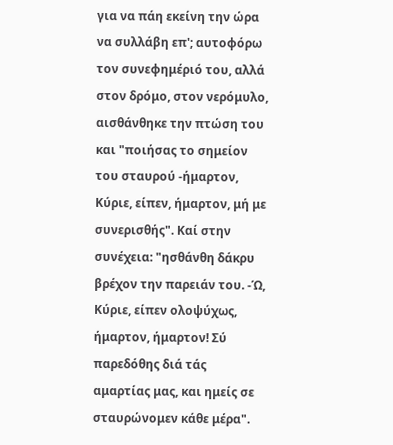για να πάη εκείνη την ώρα να συλλάβη επ'; αυτοφόρω τον συνεφημέριό του, αλλά στον δρόμο, στον νερόμυλο, αισθάνθηκε την πτώση του και "ποιήσας το σημείον του σταυρού -ήμαρτον, Κύριε, είπεν, ήμαρτον, μή με συνερισθής". Καί στην συνέχεια: "ησθάνθη δάκρυ βρέχον την παρειάν του. -Ώ, Κύριε, είπεν ολοψύχως, ήμαρτον, ήμαρτον! Σύ παρεδόθης διά τάς αμαρτίας μας, και ημείς σε σταυρώνομεν κάθε μέρα".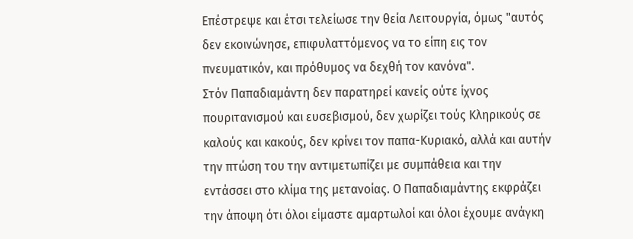Επέστρεψε και έτσι τελείωσε την θεία Λειτουργία, όμως "αυτός δεν εκοινώνησε, επιφυλαττόμενος να το είπη εις τον πνευματικόν, και πρόθυμος να δεχθή τον κανόνα".
Στόν Παπαδιαμάντη δεν παρατηρεί κανείς ούτε ίχνος πουριτανισμού και ευσεβισμού, δεν χωρίζει τούς Κληρικούς σε καλούς και κακούς, δεν κρίνει τον παπα-Κυριακό, αλλά και αυτήν την πτώση του την αντιμετωπίζει με συμπάθεια και την εντάσσει στο κλίμα της μετανοίας. Ο Παπαδιαμάντης εκφράζει την άποψη ότι όλοι είμαστε αμαρτωλοί και όλοι έχουμε ανάγκη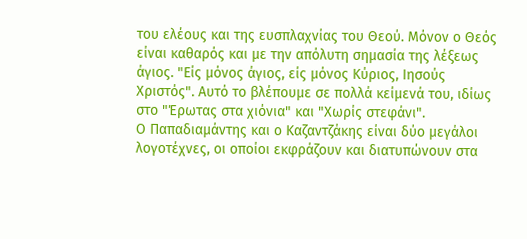του ελέους και της ευσπλαχνίας του Θεού. Μόνον ο Θεός είναι καθαρός και με την απόλυτη σημασία της λέξεως άγιος. "Είς μόνος άγιος, είς μόνος Κύριος, Ιησούς Χριστός". Αυτό το βλέπουμε σε πολλά κείμενά του, ιδίως στο "Έρωτας στα χιόνια" και "Χωρίς στεφάνι".
Ο Παπαδιαμάντης και ο Καζαντζάκης είναι δύο μεγάλοι λογοτέχνες, οι οποίοι εκφράζουν και διατυπώνουν στα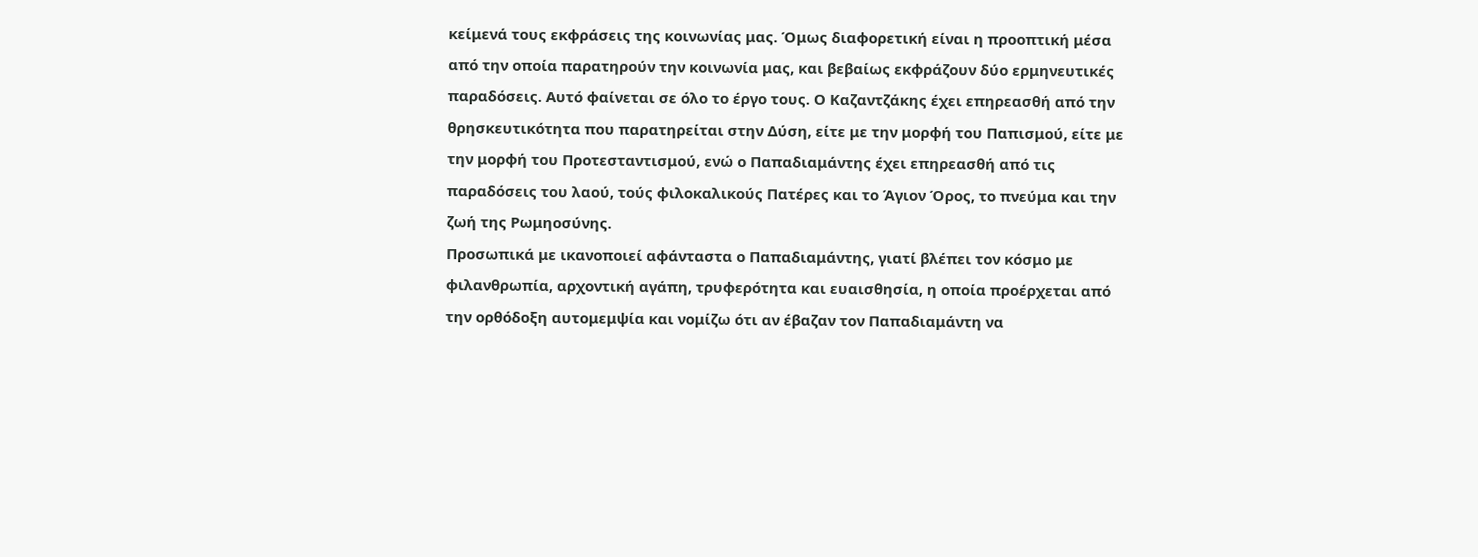κείμενά τους εκφράσεις της κοινωνίας μας. Όμως διαφορετική είναι η προοπτική μέσα από την οποία παρατηρούν την κοινωνία μας, και βεβαίως εκφράζουν δύο ερμηνευτικές παραδόσεις. Αυτό φαίνεται σε όλο το έργο τους. Ο Καζαντζάκης έχει επηρεασθή από την θρησκευτικότητα που παρατηρείται στην Δύση, είτε με την μορφή του Παπισμού, είτε με την μορφή του Προτεσταντισμού, ενώ ο Παπαδιαμάντης έχει επηρεασθή από τις παραδόσεις του λαού, τούς φιλοκαλικούς Πατέρες και το Άγιον Όρος, το πνεύμα και την ζωή της Ρωμηοσύνης.
Προσωπικά με ικανοποιεί αφάνταστα ο Παπαδιαμάντης, γιατί βλέπει τον κόσμο με φιλανθρωπία, αρχοντική αγάπη, τρυφερότητα και ευαισθησία, η οποία προέρχεται από την ορθόδοξη αυτομεμψία και νομίζω ότι αν έβαζαν τον Παπαδιαμάντη να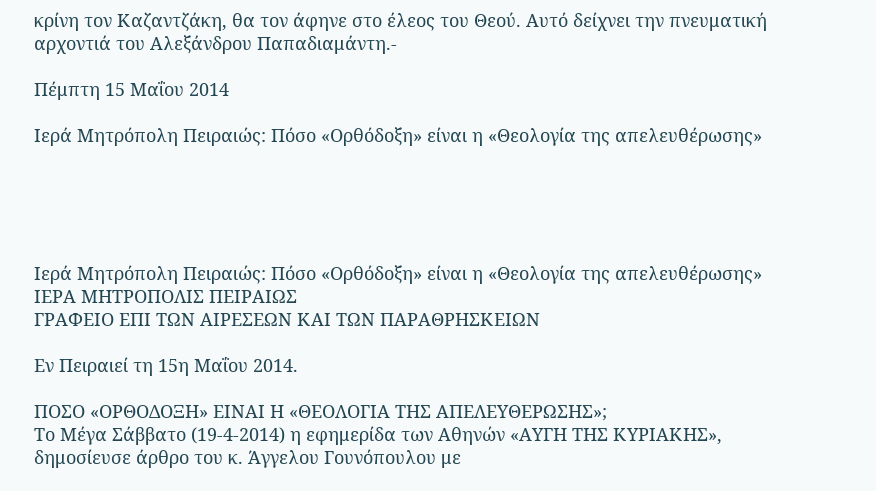κρίνη τον Καζαντζάκη, θα τον άφηνε στο έλεος του Θεού. Αυτό δείχνει την πνευματική αρχοντιά του Αλεξάνδρου Παπαδιαμάντη.-

Πέμπτη 15 Μαΐου 2014

Ιερά Μητρόπολη Πειραιώς: Πόσο «Ορθόδοξη» είναι η «Θεολογία της απελευθέρωσης»





Ιερά Μητρόπολη Πειραιώς: Πόσο «Ορθόδοξη» είναι η «Θεολογία της απελευθέρωσης»
ΙΕΡΑ ΜΗΤΡΟΠΟΛΙΣ ΠΕΙΡΑΙΩΣ
ΓΡΑΦΕΙΟ ΕΠΙ ΤΩΝ ΑΙΡΕΣΕΩΝ ΚΑΙ ΤΩΝ ΠΑΡΑΘΡΗΣΚΕΙΩΝ

Εν Πειραιεί τη 15η Μαΐου 2014.

ΠΟΣΟ «ΟΡΘΟΔΟΞΗ» ΕΙΝΑΙ Η «ΘΕΟΛΟΓΙΑ ΤΗΣ ΑΠΕΛΕΥΘΕΡΩΣΗΣ»;
Το Μέγα Σάββατο (19-4-2014) η εφημερίδα των Αθηνών «ΑΥΓΗ ΤΗΣ ΚΥΡΙΑΚΗΣ», δημοσίευσε άρθρο του κ. Άγγελου Γουνόπουλου με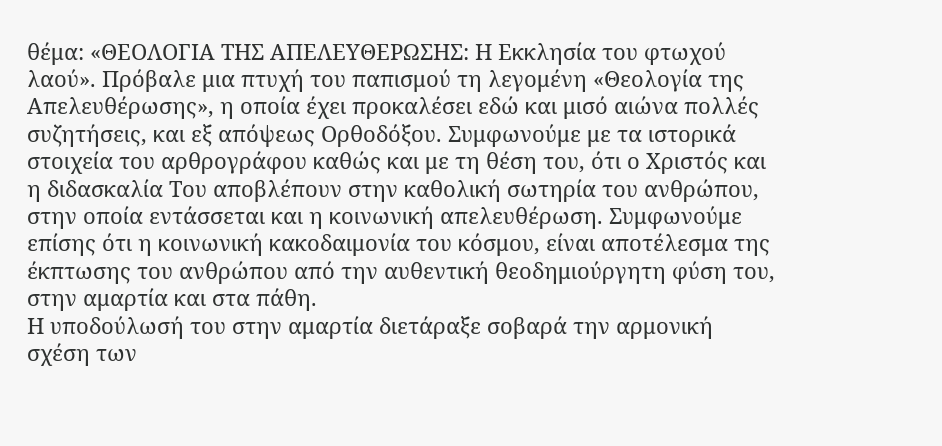θέμα: «ΘΕΟΛΟΓΙΑ ΤΗΣ ΑΠΕΛΕΥΘΕΡΩΣΗΣ: Η Εκκλησία του φτωχού λαού». Πρόβαλε μια πτυχή του παπισμού τη λεγομένη «Θεολογία της Απελευθέρωσης», η οποία έχει προκαλέσει εδώ και μισό αιώνα πολλές συζητήσεις, και εξ απόψεως Ορθοδόξου. Συμφωνούμε με τα ιστορικά στοιχεία του αρθρογράφου καθώς και με τη θέση του, ότι ο Χριστός και η διδασκαλία Του αποβλέπουν στην καθολική σωτηρία του ανθρώπου, στην οποία εντάσσεται και η κοινωνική απελευθέρωση. Συμφωνούμε επίσης ότι η κοινωνική κακοδαιμονία του κόσμου, είναι αποτέλεσμα της έκπτωσης του ανθρώπου από την αυθεντική θεοδημιούργητη φύση του, στην αμαρτία και στα πάθη.
Η υποδούλωσή του στην αμαρτία διετάραξε σοβαρά την αρμονική σχέση των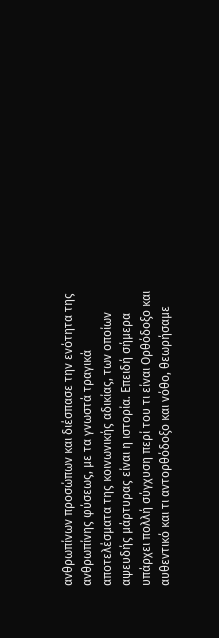ανθρωπίνων προσώπων και διέσπασε την ενότητα της ανθρωπίνης φύσεως, με τα γνωστά τραγικά αποτελέσματα της κοινωνικής αδικίας, των οποίων αψευδής μάρτυρας είναι η ιστορία. Επειδή σήμερα υπάρχει πολλή σύγχυση περί του τι είναι Ορθόδοξο και αυθεντικό και τι αντορθόδοξο και νόθο, θεωρήσαμε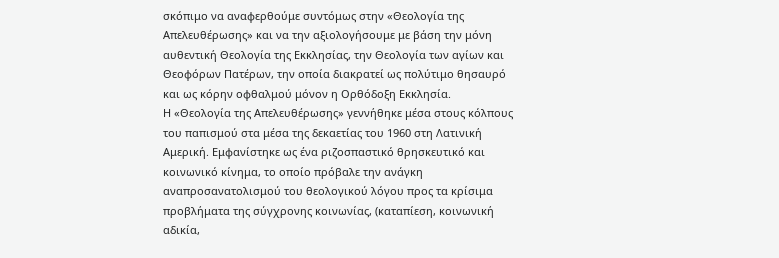σκόπιμο να αναφερθούμε συντόμως στην «Θεολογία της Απελευθέρωσης» και να την αξιολογήσουμε με βάση την μόνη αυθεντική Θεολογία της Εκκλησίας, την Θεολογία των αγίων και Θεοφόρων Πατέρων, την οποία διακρατεί ως πολύτιμο θησαυρό και ως κόρην οφθαλμού μόνον η Ορθόδοξη Εκκλησία.
Η «Θεολογία της Απελευθέρωσης» γεννήθηκε μέσα στους κόλπους του παπισμού στα μέσα της δεκαετίας του 1960 στη Λατινική Αμερική. Εμφανίστηκε ως ένα ριζοσπαστικό θρησκευτικό και κοινωνικό κίνημα, το οποίο πρόβαλε την ανάγκη αναπροσανατολισμού του θεολογικού λόγου προς τα κρίσιμα προβλήματα της σύγχρονης κοινωνίας, (καταπίεση, κοινωνική αδικία,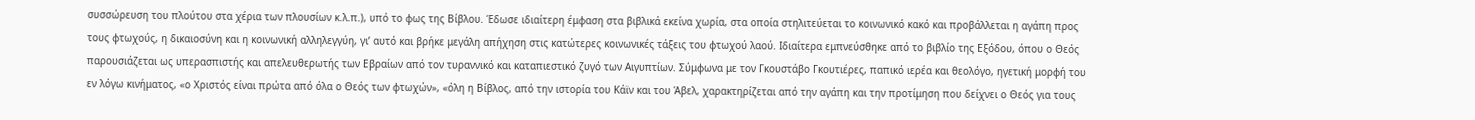συσσώρευση του πλούτου στα χέρια των πλουσίων κ.λ.π.), υπό το φως της Βίβλου. Έδωσε ιδιαίτερη έμφαση στα βιβλικά εκείνα χωρία, στα οποία στηλιτεύεται το κοινωνικό κακό και προβάλλεται η αγάπη προς τους φτωχούς, η δικαιοσύνη και η κοινωνική αλληλεγγύη, γι’ αυτό και βρήκε μεγάλη απήχηση στις κατώτερες κοινωνικές τάξεις του φτωχού λαού. Ιδιαίτερα εμπνεύσθηκε από το βιβλίο της Εξόδου, όπου ο Θεός παρουσιάζεται ως υπερασπιστής και απελευθερωτής των Εβραίων από τον τυραννικό και καταπιεστικό ζυγό των Αιγυπτίων. Σύμφωνα με τον Γκουστάβο Γκουτιέρες, παπικό ιερέα και θεολόγο, ηγετική μορφή του εν λόγω κινήματος, «ο Χριστός είναι πρώτα από όλα ο Θεός των φτωχών», «όλη η Βίβλος, από την ιστορία του Κάϊν και του Άβελ, χαρακτηρίζεται από την αγάπη και την προτίμηση που δείχνει ο Θεός για τους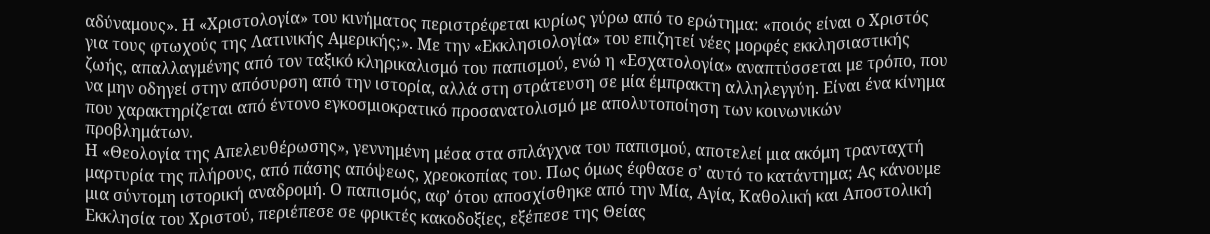αδύναμους». Η «Χριστολογία» του κινήματος περιστρέφεται κυρίως γύρω από το ερώτημα: «ποιός είναι ο Χριστός για τους φτωχούς της Λατινικής Αμερικής;». Με την «Εκκλησιολογία» του επιζητεί νέες μορφές εκκλησιαστικής ζωής, απαλλαγμένης από τον ταξικό κληρικαλισμό του παπισμού, ενώ η «Εσχατολογία» αναπτύσσεται με τρόπο, που να μην οδηγεί στην απόσυρση από την ιστορία, αλλά στη στράτευση σε μία έμπρακτη αλληλεγγύη. Είναι ένα κίνημα που χαρακτηρίζεται από έντονο εγκοσμιοκρατικό προσανατολισμό με απολυτοποίηση των κοινωνικών προβλημάτων.
Η «Θεολογία της Απελευθέρωσης», γεννημένη μέσα στα σπλάγχνα του παπισμού, αποτελεί μια ακόμη τρανταχτή μαρτυρία της πλήρους, από πάσης απόψεως, χρεοκοπίας του. Πως όμως έφθασε σ’ αυτό το κατάντημα; Ας κάνουμε μια σύντομη ιστορική αναδρομή. Ο παπισμός, αφ’ ότου αποσχίσθηκε από την Μία, Αγία, Καθολική και Αποστολική Εκκλησία του Χριστού, περιέπεσε σε φρικτές κακοδοξίες, εξέπεσε της Θείας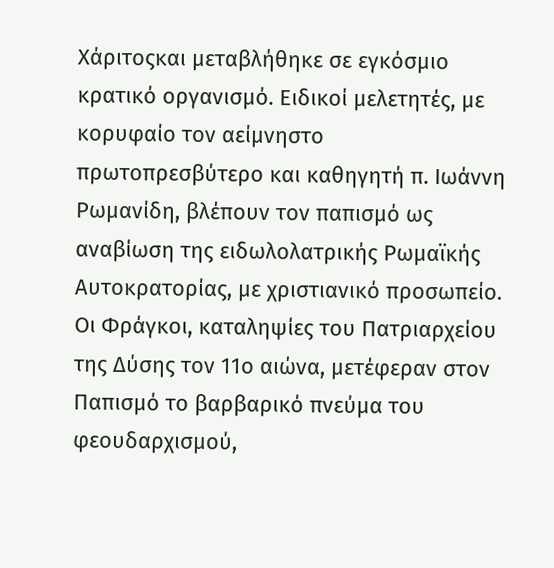Χάριτοςκαι μεταβλήθηκε σε εγκόσμιο κρατικό οργανισμό. Ειδικοί μελετητές, με κορυφαίο τον αείμνηστο πρωτοπρεσβύτερο και καθηγητή π. Ιωάννη Ρωμανίδη, βλέπουν τον παπισμό ως αναβίωση της ειδωλολατρικής Ρωμαϊκής Αυτοκρατορίας, με χριστιανικό προσωπείο. Οι Φράγκοι, καταληψίες του Πατριαρχείου της Δύσης τον 11ο αιώνα, μετέφεραν στον Παπισμό το βαρβαρικό πνεύμα του φεουδαρχισμού,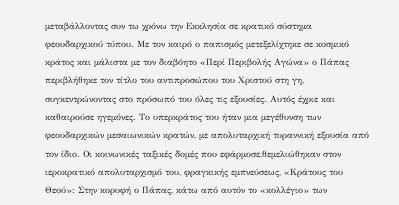μεταβάλλοντας συν τω χρόνω την Εκκλησία σε κρατικό σύστημα φεουδαρχικού τύπου. Με τον καιρό ο παπισμός μετεξελίχτηκε σε κοσμικό κράτος και μάλιστα με τον διαβόητο «Περί Περιβολής Αγώνα» ο Πάπας περιβλήθηκε τον τίτλο του αντιπροσώπου του Χριστού στη γη, συγκεντρώνοντας στο πρόσωπό του όλες τις εξουσίες. Αυτός έχριε και καθαιρούσε ηγεμόνες. Το υπερκράτος του ήταν μια μεγέθυνση των φεουδαρχικών μεσαιωνικών κρατών, με απολυταρχική τυραννική εξουσία από τον ίδιο. Οι κοινωνικές ταξικές δομές που εφάρμοσε,θεμελιώθηκαν στον ιεροκρατικό απολυταρχισμό του, φραγκικής εμπνεύσεως, «Κράτους του Θεού»: Στην κορυφή ο Πάπας, κάτω από αυτόν το «κολλέγιο» των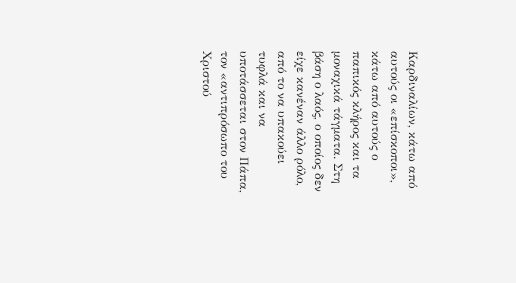Καρδιναλίων, κάτω από αυτούς οι «επίσκοποι», κάτω από αυτούς ο παπικός κλήρος και τα μοναχικά τάγματα. Στη βάση ο λαός, ο οποίος δεν είχε κανέναν άλλο ρόλο, από το να υπακούει τυφλά και να υποτάσσεται στον Πάπα, τον «αντιπρόσωπο του Χριστού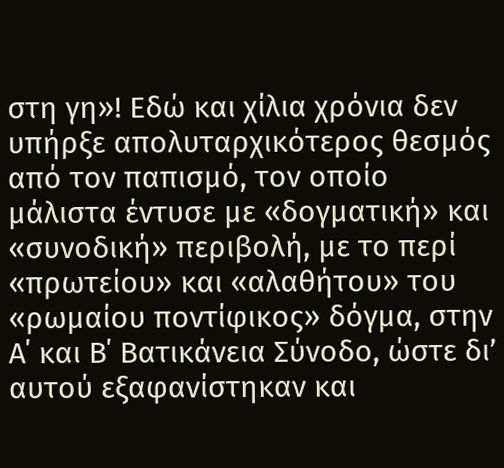στη γη»! Εδώ και χίλια χρόνια δεν υπήρξε απολυταρχικότερος θεσμός από τον παπισμό, τον οποίο μάλιστα έντυσε με «δογματική» και «συνοδική» περιβολή, με το περί «πρωτείου» και «αλαθήτου» του «ρωμαίου ποντίφικος» δόγμα, στην Α΄ και Β΄ Βατικάνεια Σύνοδο, ώστε δι’ αυτού εξαφανίστηκαν και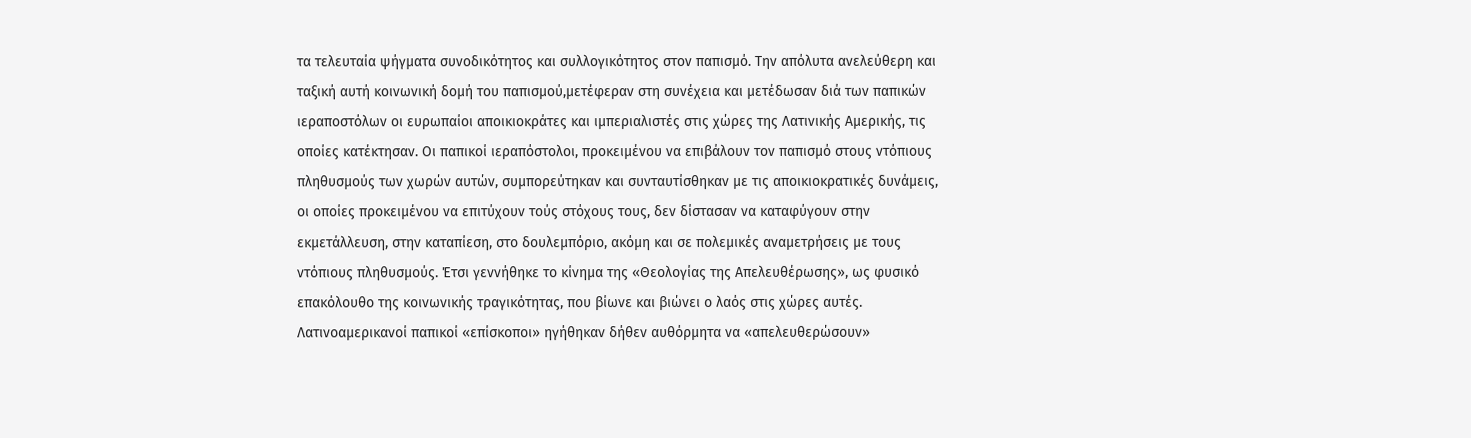τα τελευταία ψήγματα συνοδικότητος και συλλογικότητος στον παπισμό. Την απόλυτα ανελεύθερη και ταξική αυτή κοινωνική δομή του παπισμού,μετέφεραν στη συνέχεια και μετέδωσαν διά των παπικών ιεραποστόλων οι ευρωπαίοι αποικιοκράτες και ιμπεριαλιστές στις χώρες της Λατινικής Αμερικής, τις οποίες κατέκτησαν. Οι παπικοί ιεραπόστολοι, προκειμένου να επιβάλουν τον παπισμό στους ντόπιους πληθυσμούς των χωρών αυτών, συμπορεύτηκαν και συνταυτίσθηκαν με τις αποικιοκρατικές δυνάμεις, οι οποίες προκειμένου να επιτύχουν τούς στόχους τους, δεν δίστασαν να καταφύγουν στην εκμετάλλευση, στην καταπίεση, στο δουλεμπόριο, ακόμη και σε πολεμικές αναμετρήσεις με τους ντόπιους πληθυσμούς. Έτσι γεννήθηκε το κίνημα της «Θεολογίας της Απελευθέρωσης», ως φυσικό επακόλουθο της κοινωνικής τραγικότητας, που βίωνε και βιώνει ο λαός στις χώρες αυτές. Λατινοαμερικανοί παπικοί «επίσκοποι» ηγήθηκαν δήθεν αυθόρμητα να «απελευθερώσουν»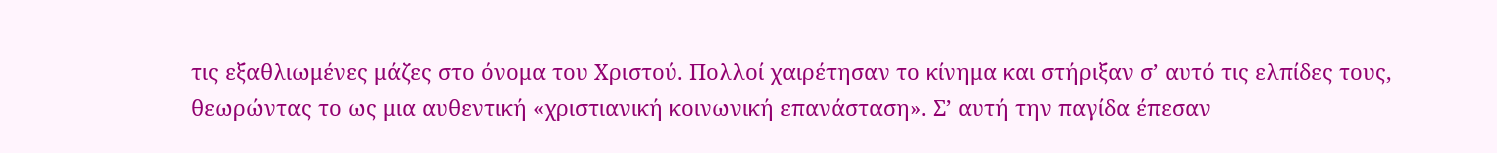τις εξαθλιωμένες μάζες στο όνομα του Χριστού. Πολλοί χαιρέτησαν το κίνημα και στήριξαν σ’ αυτό τις ελπίδες τους, θεωρώντας το ως μια αυθεντική «χριστιανική κοινωνική επανάσταση». Σ’ αυτή την παγίδα έπεσαν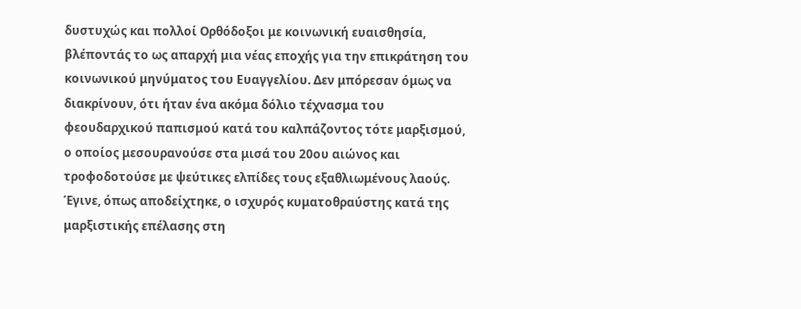δυστυχώς και πολλοί Ορθόδοξοι με κοινωνική ευαισθησία, βλέποντάς το ως απαρχή μια νέας εποχής για την επικράτηση του κοινωνικού μηνύματος του Ευαγγελίου. Δεν μπόρεσαν όμως να διακρίνουν, ότι ήταν ένα ακόμα δόλιο τέχνασμα του φεουδαρχικού παπισμού κατά του καλπάζοντος τότε μαρξισμού, ο οποίος μεσουρανούσε στα μισά του 20ου αιώνος και τροφοδοτούσε με ψεύτικες ελπίδες τους εξαθλιωμένους λαούς. Έγινε, όπως αποδείχτηκε, ο ισχυρός κυματοθραύστης κατά της μαρξιστικής επέλασης στη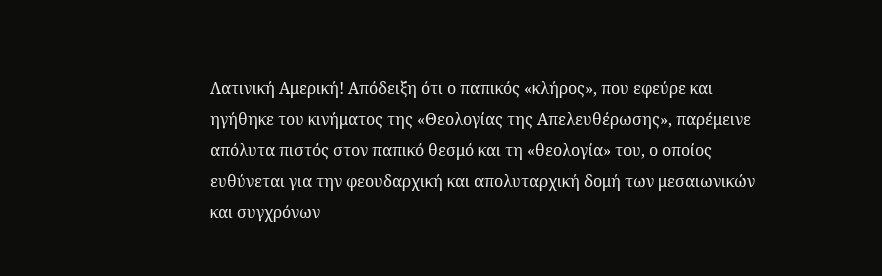Λατινική Αμερική! Απόδειξη ότι ο παπικός «κλήρος», που εφεύρε και ηγήθηκε του κινήματος της «Θεολογίας της Απελευθέρωσης», παρέμεινε απόλυτα πιστός στον παπικό θεσμό και τη «θεολογία» του, ο οποίος ευθύνεται για την φεουδαρχική και απολυταρχική δομή των μεσαιωνικών και συγχρόνων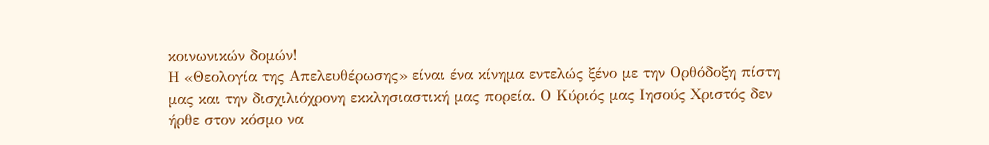κοινωνικών δομών!
Η «Θεολογία της Απελευθέρωσης» είναι ένα κίνημα εντελώς ξένο με την Ορθόδοξη πίστη μας και την δισχιλιόχρονη εκκλησιαστική μας πορεία. Ο Κύριός μας Ιησούς Χριστός δεν ήρθε στον κόσμο να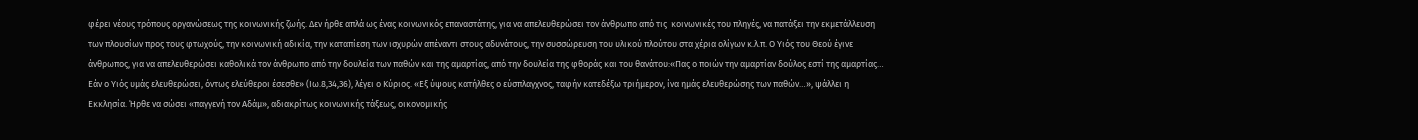φέρει νέους τρόπους οργανώσεως της κοινωνικής ζωής. Δεν ήρθε απλά ως ένας κοινωνικός επαναστάτης, για να απελευθερώσει τον άνθρωπο από τις  κοινωνικές του πληγές, να πατάξει την εκμετάλλευση των πλουσίων προς τους φτωχούς, την κοινωνική αδικία, την καταπίεση των ισχυρών απέναντι στους αδυνάτους, την συσσώρευση του υλικού πλούτου στα χέρια ολίγων κ.λ.π. Ο Υιός του Θεού έγινε άνθρωπος, για να απελευθερώσει καθολικά τον άνθρωπο από την δουλεία των παθών και της αμαρτίας, από την δουλεία της φθοράς και του θανάτου:«Πας ο ποιών την αμαρτίαν δούλος εστί της αμαρτίας… Εάν ο Υιός υμάς ελευθερώσει, όντως ελεύθεροι έσεσθε» (Ιω.8,34,36), λέγει ο Κύριος. «Εξ ύψους κατήλθες ο εύσπλαγχνος, ταφήν κατεδέξω τριήμερον, ίνα ημάς ελευθερώσης των παθών…», ψάλλει η Εκκλησία. Ήρθε να σώσει «παγγενή τον Αδάμ», αδιακρίτως κοινωνικής τάξεως, οικονομικής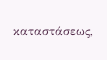καταστάσεως,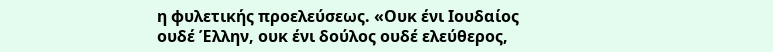η φυλετικής προελεύσεως. «Ουκ ένι Ιουδαίος ουδέ Έλλην, ουκ ένι δούλος ουδέ ελεύθερος,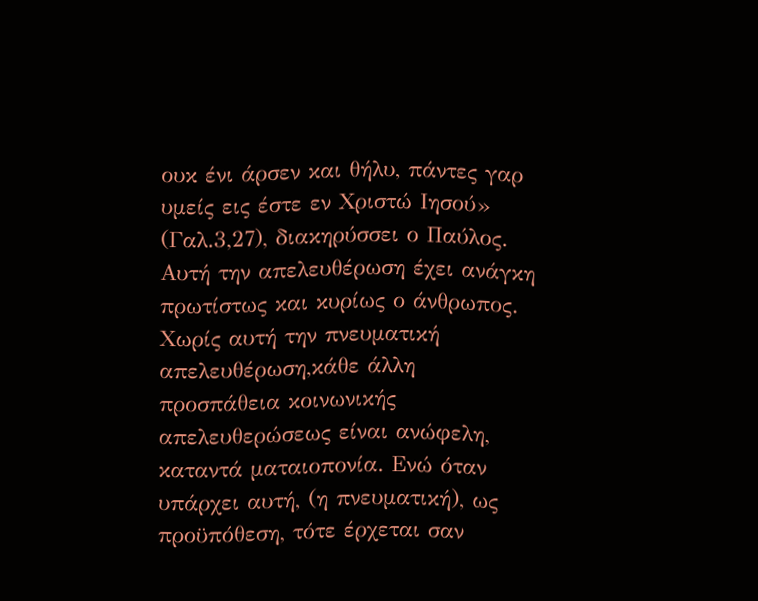ουκ ένι άρσεν και θήλυ, πάντες γαρ υμείς εις έστε εν Χριστώ Ιησού» (Γαλ.3,27), διακηρύσσει ο Παύλος. Αυτή την απελευθέρωση έχει ανάγκη πρωτίστως και κυρίως ο άνθρωπος. Χωρίς αυτή την πνευματική απελευθέρωση,κάθε άλλη προσπάθεια κοινωνικής απελευθερώσεως είναι ανώφελη, καταντά ματαιοπονία. Ενώ όταν υπάρχει αυτή, (η πνευματική), ως προϋπόθεση, τότε έρχεται σαν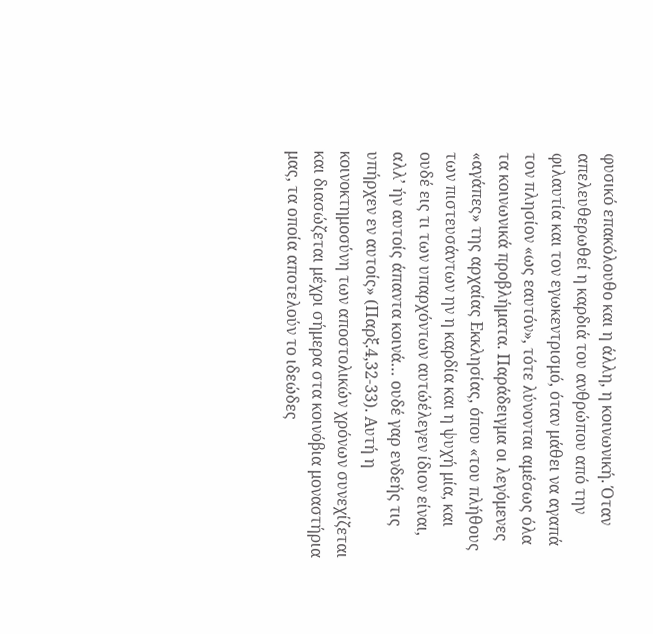φυσικό επακόλουθο και η άλλη, η κοινωνική. Όταν απελευθερωθεί η καρδιά του ανθρώπου από την φιλαυτία και τον εγωκεντρισμό, όταν μάθει να αγαπά τον πλησίον «ως εαυτόν», τότε λύνονται αμέσως όλα τα κοινωνικά προβλήματα. Παράδειγμα οι λεγόμενες  «αγάπες» της αρχαίας Εκκλησίας, όπου «του πλήθους των πιστευσάντων ην η καρδία και η ψυχή μία, και ουδέ εις τι των υπαρχόντων αυτώέλεγεν ίδιον είναι, αλλ’ ήν αυτοίς άπαντα κοινά… ουδέ γαρ ενδεής τις υπήρχεν εν αυτοίς» (Παρξ.4,32-33). Αυτή η κοινοκτημοσύνη των αποστολικών χρόνων συνεχίζεται και διασώζεται μέχρι σήμερα στα κοινόβια μοναστήρια μας, τα οποία αποτελούν το ιδεώδες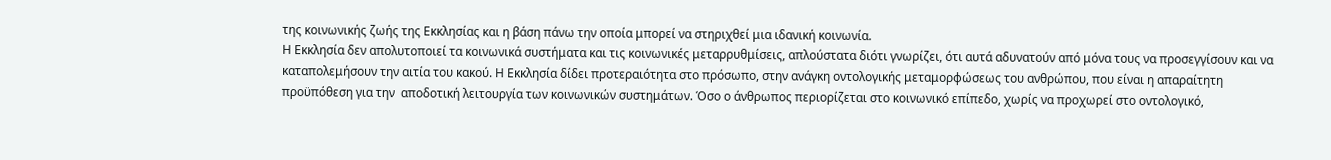της κοινωνικής ζωής της Εκκλησίας και η βάση πάνω την οποία μπορεί να στηριχθεί μια ιδανική κοινωνία.
Η Εκκλησία δεν απολυτοποιεί τα κοινωνικά συστήματα και τις κοινωνικές μεταρρυθμίσεις, απλούστατα διότι γνωρίζει, ότι αυτά αδυνατούν από μόνα τους να προσεγγίσουν και να καταπολεμήσουν την αιτία του κακού. Η Εκκλησία δίδει προτεραιότητα στο πρόσωπο, στην ανάγκη οντολογικής μεταμορφώσεως του ανθρώπου, που είναι η απαραίτητη προϋπόθεση για την  αποδοτική λειτουργία των κοινωνικών συστημάτων. Όσο ο άνθρωπος περιορίζεται στο κοινωνικό επίπεδο, χωρίς να προχωρεί στο οντολογικό,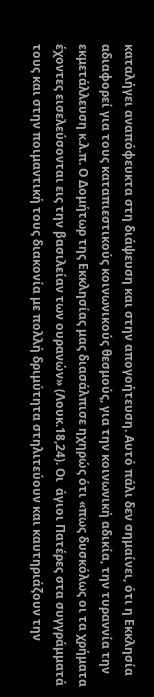καταλήγει αναπόφευκτα στη διάψευση και στην απογοήτευση. Αυτό πάλι δεν σημαίνει, ότι η Εκκλησία αδιαφορεί για τους καταπιεστικούς κοινωνικούς θεσμούς, για την κοινωνική αδικία, την τυραννία την εκμετάλλευση κ.λ.π. Ο Δομήτωρ της Εκκλησίας μας διασάλπισε ηχηρώς ότι «πως δυσκόλως οι τα χρήματα έχοντες εισελεύσονται εις την βασιλείαν των ουρανών» (Λουκ.18,24). Οι  άγιοι Πατέρες στα συγγράμματά τους και στην ποιμαντική τους διακονία με πολλή δριμύτητα στηλιτεύουν και καυτηριάζουν την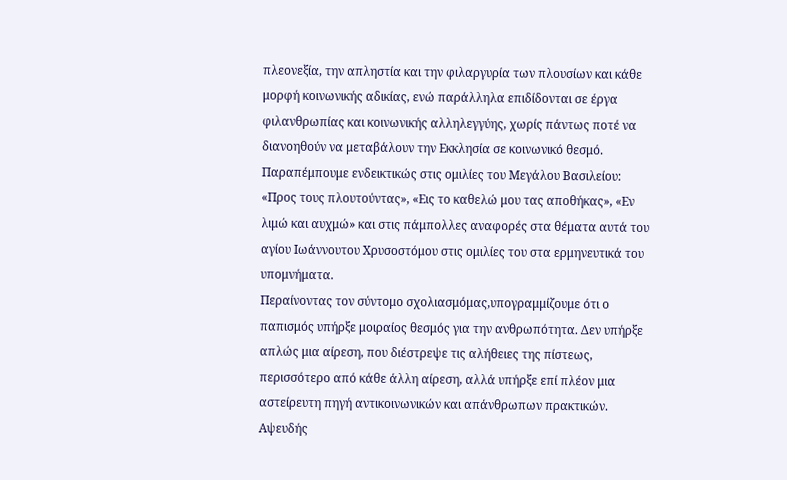πλεονεξία, την απληστία και την φιλαργυρία των πλουσίων και κάθε μορφή κοινωνικής αδικίας, ενώ παράλληλα επιδίδονται σε έργα φιλανθρωπίας και κοινωνικής αλληλεγγύης, χωρίς πάντως ποτέ να διανοηθούν να μεταβάλουν την Εκκλησία σε κοινωνικό θεσμό. Παραπέμπουμε ενδεικτικώς στις ομιλίες του Μεγάλου Βασιλείου: «Προς τους πλουτούντας», «Εις το καθελώ μου τας αποθήκας», «Εν λιμώ και αυχμώ» και στις πάμπολλες αναφορές στα θέματα αυτά του αγίου Ιωάννουτου Χρυσοστόμου στις ομιλίες του στα ερμηνευτικά του υπομνήματα.
Περαίνοντας τον σύντομο σχολιασμόμας,υπογραμμίζουμε ότι ο παπισμός υπήρξε μοιραίος θεσμός για την ανθρωπότητα. Δεν υπήρξε απλώς μια αίρεση, που διέστρεψε τις αλήθειες της πίστεως, περισσότερο από κάθε άλλη αίρεση, αλλά υπήρξε επί πλέον μια αστείρευτη πηγή αντικοινωνικών και απάνθρωπων πρακτικών. Αψευδής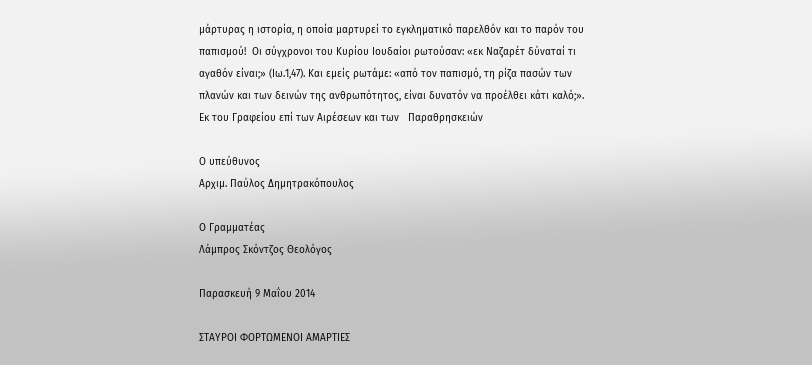μάρτυρας η ιστορία, η οποία μαρτυρεί το εγκληματικό παρελθόν και το παρόν του παπισμού!  Οι σύγχρονοι του Κυρίου Ιουδαίοι ρωτούσαν: «εκ Ναζαρέτ δύναταί τι αγαθόν είναι;» (Ιω.1,47). Και εμείς ρωτάμε: «από τον παπισμό, τη ρίζα πασών των πλανών και των δεινών της ανθρωπότητος, είναι δυνατόν να προέλθει κάτι καλό;».
Εκ του Γραφείου επί των Αιρέσεων και των   Παραθρησκειών

Ο υπεύθυνος
Αρχιμ. Παύλος Δημητρακόπουλος

Ο Γραμματέας
Λάμπρος Σκόντζος Θεολόγος

Παρασκευή 9 Μαΐου 2014

ΣΤΑΥΡΟΙ ΦΟΡΤΩΜΕΝΟΙ ΑΜΑΡΤΙΕΣ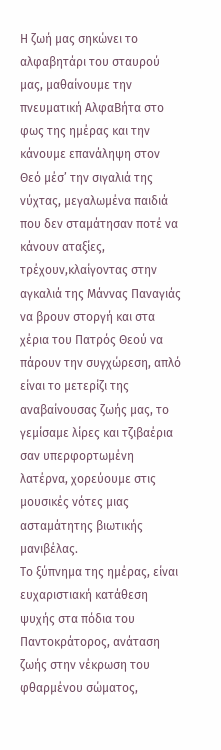Η ζωή μας σηκώνει το αλφαβητάρι του σταυρού μας, μαθαίνουμε την πνευματική ΑλφαΒήτα στο φως της ημέρας και την κάνουμε επανάληψη στον Θεό μέσ’ την σιγαλιά της νύχτας, μεγαλωμένα παιδιά που δεν σταμάτησαν ποτέ να κάνουν αταξίες, τρέχουν,κλαίγοντας στην αγκαλιά της Μάννας Παναγιάς να βρουν στοργή και στα χέρια του Πατρός Θεού να πάρουν την συγχώρεση, απλό είναι το μετερίζι της αναβαίνουσας ζωής μας, το γεμίσαμε λίρες και τζιβαέρια σαν υπερφορτωμένη λατέρνα, χορεύουμε στις μουσικές νότες μιας ασταμάτητης βιωτικής μανιβέλας.
Το ξύπνημα της ημέρας, είναι ευχαριστιακή κατάθεση ψυχής στα πόδια του Παντοκράτορος, ανάταση ζωής στην νέκρωση του φθαρμένου σώματος,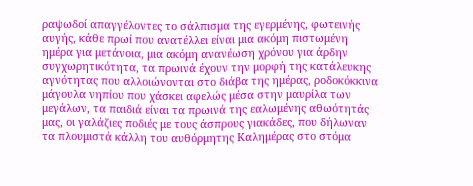ραψωδοί απαγγέλοντες το σάλπισμα της εγερμένης, φωτεινής αυγής, κάθε πρωί που ανατέλλει είναι μια ακόμη πιστωμένη ημέρα για μετάνοια, μια ακόμη ανανέωση χρόνου για άρδην συγχωρητικότητα, τα πρωινά έχουν την μορφή της κατάλευκης αγνότητας που αλλοιώνονται στο διάβα της ημέρας, ροδοκόκκινα μάγουλα νηπίου που χάσκει αφελώς μέσα στην μαυρίλα των μεγάλων, τα παιδιά είναι τα πρωινά της εαλωμένης αθωότητάς μας, οι γαλάζιες ποδιές με τους άσπρους γιακάδες, που δήλωναν τα πλουμιστά κάλλη του αυθόρμητης Καλημέρας στο στόμα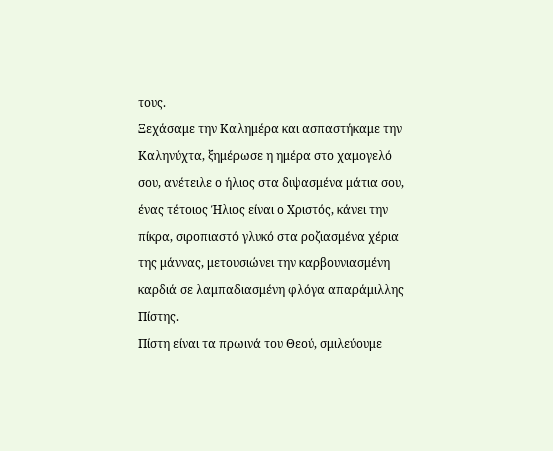τους.
Ξεχάσαμε την Καλημέρα και ασπαστήκαμε την Καληνύχτα, ξημέρωσε η ημέρα στο χαμογελό σου, ανέτειλε ο ήλιος στα διψασμένα μάτια σου, ένας τέτοιος Ήλιος είναι ο Χριστός, κάνει την πίκρα, σιροπιαστό γλυκό στα ροζιασμένα χέρια της μάννας, μετουσιώνει την καρβουνιασμένη καρδιά σε λαμπαδιασμένη φλόγα απαράμιλλης Πίστης.
Πίστη είναι τα πρωινά του Θεού, σμιλεύουμε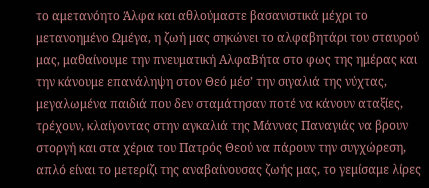το αμετανόητο Άλφα και αθλούμαστε βασανιστικά μέχρι το μετανοημένο Ωμέγα, η ζωή μας σηκώνει το αλφαβητάρι του σταυρού μας, μαθαίνουμε την πνευματική ΑλφαΒήτα στο φως της ημέρας και την κάνουμε επανάληψη στον Θεό μέσ’ την σιγαλιά της νύχτας, μεγαλωμένα παιδιά που δεν σταμάτησαν ποτέ να κάνουν αταξίες, τρέχουν, κλαίγοντας στην αγκαλιά της Μάννας Παναγιάς να βρουν στοργή και στα χέρια του Πατρός Θεού να πάρουν την συγχώρεση, απλό είναι το μετερίζι της αναβαίνουσας ζωής μας, το γεμίσαμε λίρες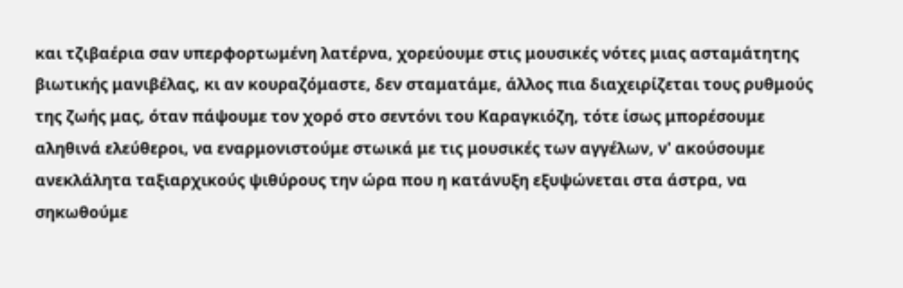και τζιβαέρια σαν υπερφορτωμένη λατέρνα, χορεύουμε στις μουσικές νότες μιας ασταμάτητης βιωτικής μανιβέλας, κι αν κουραζόμαστε, δεν σταματάμε, άλλος πια διαχειρίζεται τους ρυθμούς της ζωής μας, όταν πάψουμε τον χορό στο σεντόνι του Καραγκιόζη, τότε ίσως μπορέσουμε αληθινά ελεύθεροι, να εναρμονιστούμε στωικά με τις μουσικές των αγγέλων, ν' ακούσουμε ανεκλάλητα ταξιαρχικούς ψιθύρους την ώρα που η κατάνυξη εξυψώνεται στα άστρα, να σηκωθούμε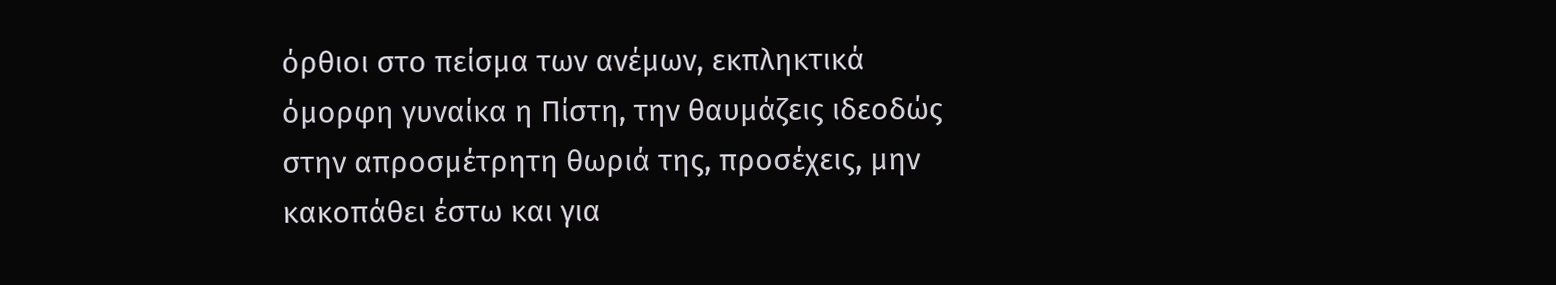όρθιοι στο πείσμα των ανέμων, εκπληκτικά όμορφη γυναίκα η Πίστη, την θαυμάζεις ιδεοδώς στην απροσμέτρητη θωριά της, προσέχεις, μην κακοπάθει έστω και για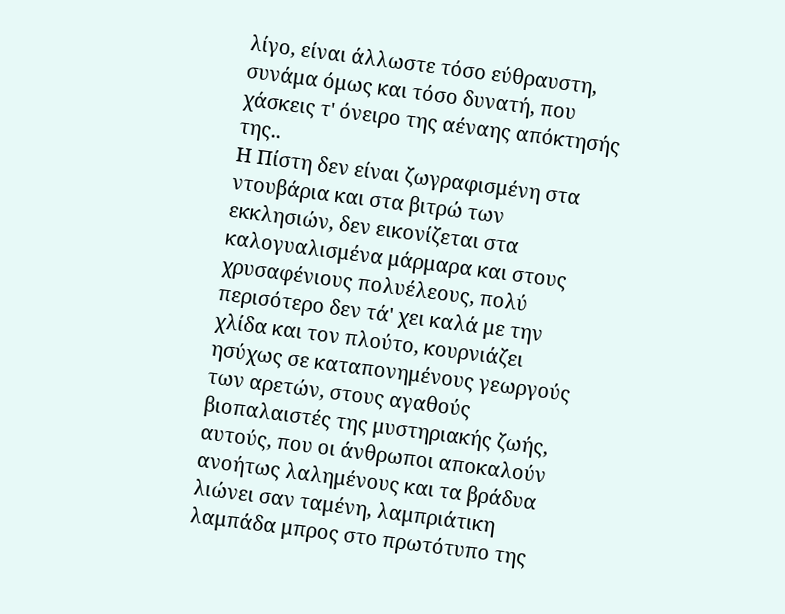λίγο, είναι άλλωστε τόσο εύθραυστη, συνάμα όμως και τόσο δυνατή, που χάσκεις τ' όνειρο της αέναης απόκτησής της..
Η Πίστη δεν είναι ζωγραφισμένη στα ντουβάρια και στα βιτρώ των εκκλησιών, δεν εικονίζεται στα καλογυαλισμένα μάρμαρα και στους χρυσαφένιους πολυέλεους, πολύ περισότερο δεν τά' χει καλά με την χλίδα και τον πλούτο, κουρνιάζει ησύχως σε καταπονημένους γεωργούς των αρετών, στους αγαθούς βιοπαλαιστές της μυστηριακής ζωής, αυτούς, που οι άνθρωποι αποκαλούν ανοήτως λαλημένους και τα βράδυα λιώνει σαν ταμένη, λαμπριάτικη λαμπάδα μπρος στο πρωτότυπο της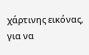χάρτινης εικόνας, για να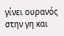γίνει ουρανός στην γη και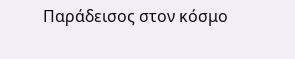Παράδεισος στον κόσμο